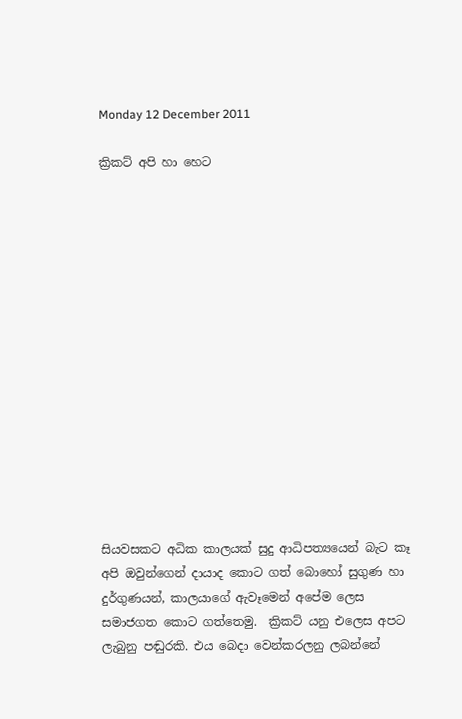Monday 12 December 2011

ක්‍රිකට් අපි හා හෙට















සියවසකට අධික කාලයක් සුදු ආධිපත්‍යයෙන් බැට කෑ අපි ඔවුන්ගෙන් දායාද කොට ගත් බොහෝ සුගුණ හා දුර්ගුණයන්, කාලයාගේ ඇවෑමෙන් අපේම ලෙස සමාජගත කොට ගත්තෙමු.  ක්‍රිකට් යනු එලෙස අපට ලැබුනු පඬුරකි. එය බෙදා වෙන්කරලනු ලබන්නේ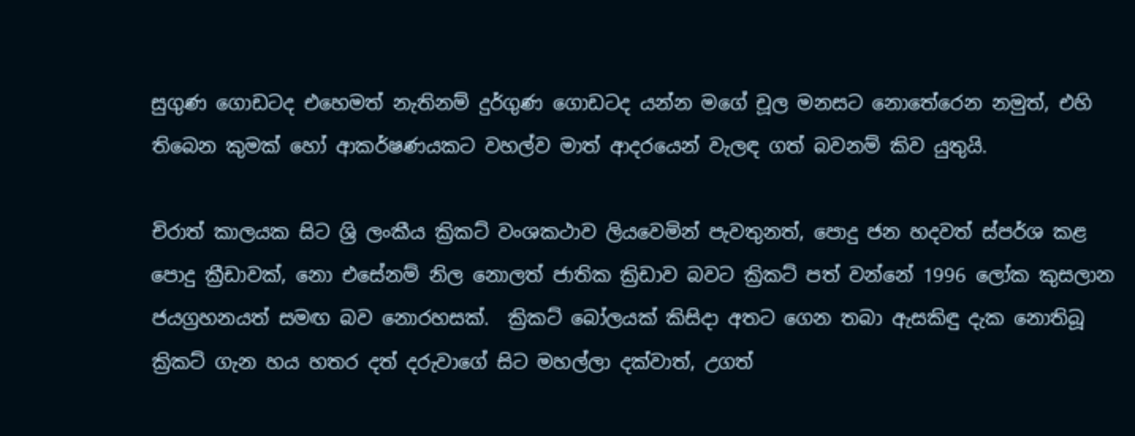සුගුණ ගොඩටද එහෙමත් නැතිනම් දුර්ගුණ ගොඩටද යන්න මගේ චූල මනසට නොතේරෙන නමුත්, එහි තිබෙන කුමක් හෝ ආකර්ෂණයකට වහල්ව මාත් ආදරයෙන් වැලඳ ගත් බවනම් කිව යුතුයි.

චිරාත් කාලයක සිට ශ්‍රි ලංකීය ක්‍රිකට් වංශකථාව ලියවෙමින් පැවතුනත්, පොදු ජන හදවත් ස්පර්ශ කළ පොදු ක්‍රීඩාවක්, නො එසේනම් නිල නොලත් ජාතික ක්‍රිඩාව බවට ක්‍රිකට් පත් වන්නේ 1996 ලෝක කුසලාන ජයග්‍රහනයත් සමඟ බව නොරහසක්.  ක්‍රිකට් බෝලයක් කිසිදා අතට ගෙන තබා ඇසකිඳු දැක නොතිබූ  ක්‍රිකට් ගැන හය හතර දත් දරුවාගේ සිට මහල්ලා දක්වාත්, උගත්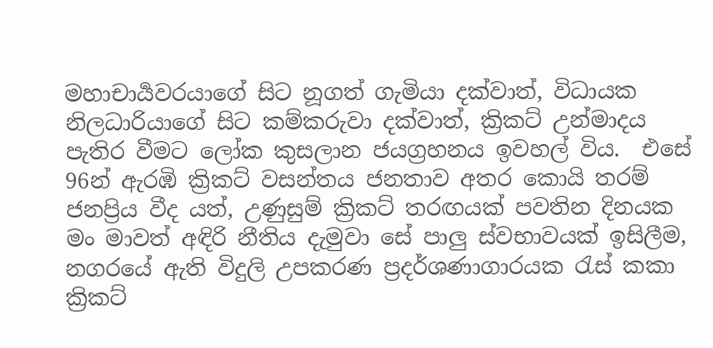මහාචාර්‍යවරයාගේ සිට නූගත් ගැමියා දක්වාත්, විධායක නිලධාරියාගේ සිට කම්කරුවා දක්වාත්, ක්‍රිකට් උන්මාදය පැතිර වීමට ලෝක කුසලාන ජයග්‍රහනය ඉවහල් විය.  එසේ 96න් ඇරඹි ක්‍රිකට් වසන්තය ජනතාව අතර කොයි තරම් ජනප්‍රිය වීද යත්, උණුසුම් ක්‍රිකට් තරඟයක් පවතින දිනයක  මං මාවත් අඳිරි නීතිය දැමුවා සේ පාලු ස්වභාවයක් ඉසිලීම, නගරයේ ඇති විදුලි උපකරණ ප්‍රදර්ශණාගාරයක ‍රැස් කකා  ක්‍රිකට්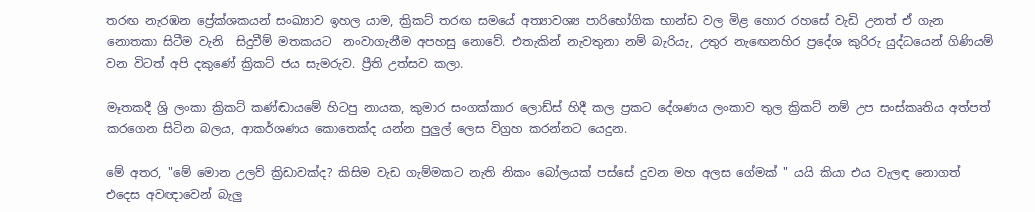තරඟ නැරඹන ප්‍රේක්ශකයන් සංඛ්‍යාව ඉහල යාම, ක්‍රිකට් තරඟ සමයේ අත්‍යාවශ්‍ය පාරිභෝගික භාන්ඩ වල මිළ හොර රහසේ වැඩි උනත් ඒ ගැන නොතකා සිටීම වැනි  සිදුවීම් මතකයට  නංවාගැනීම අපහසු නොවේ. එතැකින් නැවතුනා නම් බැරියැ, උතුර නැ‍ඟෙනහිර ප්‍රදේශ කුරිරු යුද්ධයෙන් ගිණියම් වන විටත් අපි දකුණේ ක්‍රිකට් ජය සැමරුව. ප්‍රීති උත්සව කලා.

මෑතකදී ශ්‍රි ලංකා ක්‍රිකට් කණ්ඬායමේ හිටපු නායක, කුමාර සංගක්කාර ලොඩ්ස් හිදී කල ප්‍රකට දේශණය ලංකාව තුල ක්‍රිකට් නම් උප සංස්කෘතිය අත්පත් කරගෙන සිටින බලය, ආකර්ශණය කොතෙක්ද යන්න පුලුල් ලෙස විග්‍රහ කරන්නට යෙදුන.

මේ අතර, "මේ මොන උලව් ක්‍රිඩාවක්ද? කිසිම වැඩ ගැම්මකට නැති නිකං බෝලයක් පස්සේ දුවන මහ අලස ගේමක් " යයි කියා එය වැලඳ නොගත් එදෙස අවඥාවෙන් බැලු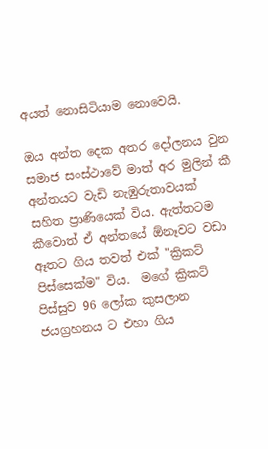අයත් නොසිටියාම නොවෙයි.

ඔය අන්ත දෙක අතර දෝලනය වුන සමාජ සංස්ථාවේ මාත් අර මුලින් කී අන්තයට වැඩි නැඹුරුතාවයක් සහිත ප්‍රාණියෙක් විය. ඇත්තටම කීවොත් ඒ අන්තයේ ඕනෑවට වඩා ඈතට ගිය තවත් එක් "ක්‍රිකට් පිස්සෙක්ම" විය.  මගේ ක්‍රිකට් පිස්සුව 96 ලෝක කුසලාන ජයග්‍රහනය ට එහා ගිය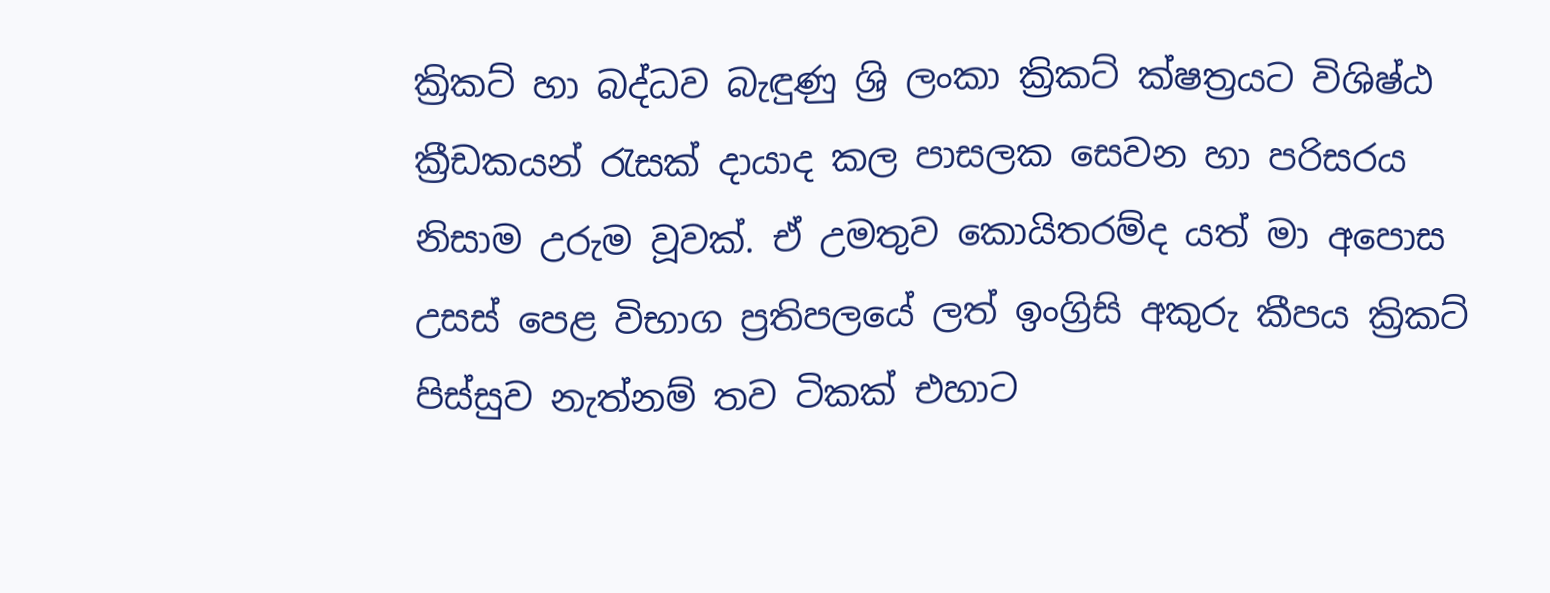ක්‍රිකට් හා බද්ධව බැඳුණු ශ්‍රි ලංකා ක්‍රිකට් ක්ෂත්‍රයට විශිෂ්ඨ ක්‍රීඩකයන් ‍රැසක් දායාද කල පාසලක සෙවන හා පරිසරය නිසාම උරුම වූවක්. ඒ උමතුව කොයිතරම්ද යත් මා අපොස උසස් පෙළ විභාග ප්‍රතිපලයේ ලත් ඉංග්‍රිසි අකුරු කීපය ක්‍රිකට් පිස්සුව නැත්නම් තව ටිකක් එහාට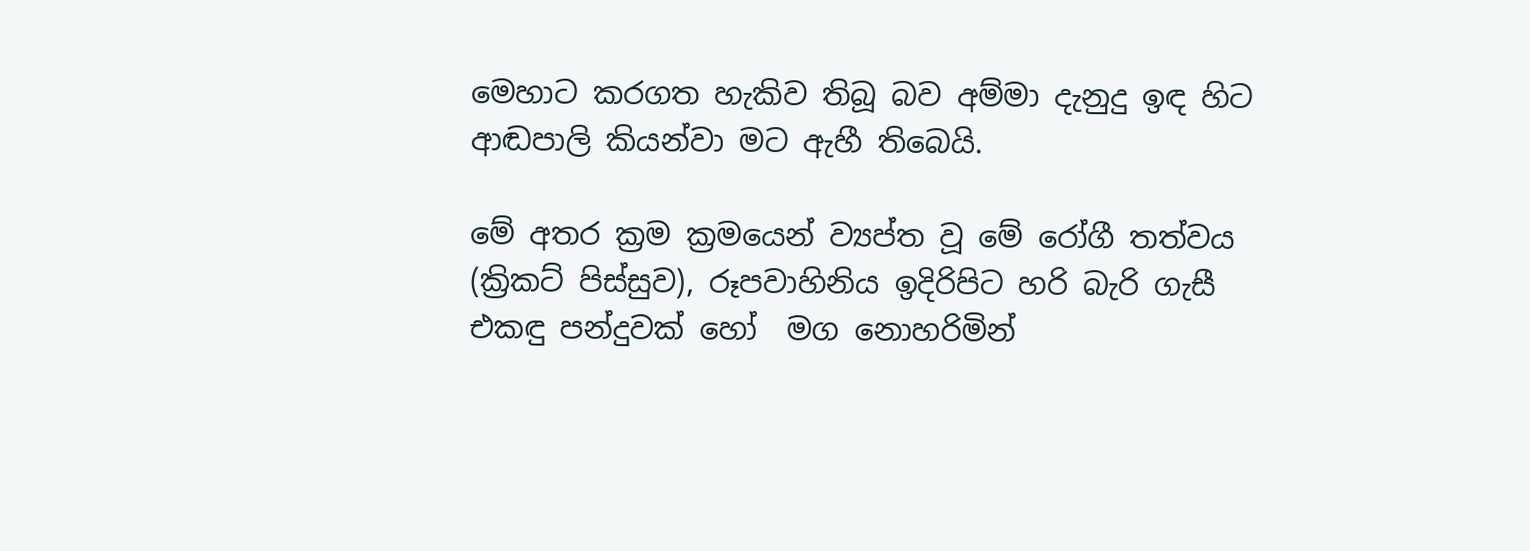මෙහාට කරගත හැකිව තිබූ බව අම්මා දැනුදු ඉඳ හිට ආඬපාලි කියන්වා මට ඇහී තිබෙයි.

මේ අතර ක්‍රම ක්‍රමයෙන් ව්‍යප්ත වූ මේ රෝගී තත්වය (ක්‍රිකට් පිස්සුව), රූපවාහිනිය ඉදිරිපිට හරි බැරි ගැසී එකඳු පන්දුවක් හෝ  මග නොහරිමින්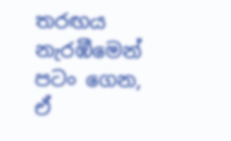තරඟය නැරඹීමෙන් පටං ගෙන, ඒ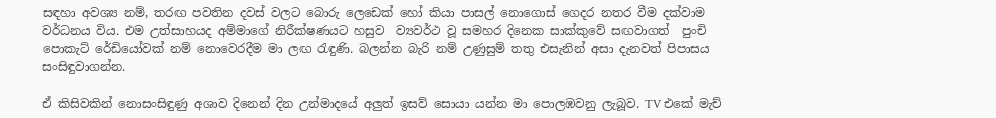සඳහා අවශ්‍ය නම්, තරඟ පවතින දවස් වලට බොරු ලෙඩෙක් හෝ කියා පාසල් නොගොස් ගෙදර නතර වීම දක්වාම වර්ධනය විය. එම උත්සාහයද අම්මාගේ නිරීක්ෂණයට හසුව  ව්‍යවර්ථ වූ සමහර දිනෙක සාක්කුවේ සඟවාගත්  පුංචි පොකැට් රේඩියෝවක් නම් නොවෙරදීම මා ලඟ ‍රැඳුණි. බලන්න බැරි නම් උණුසුම් තතු එසැනින් අසා දැනවත් පිපාසය සංසිඳුවාගන්න.

ඒ කිසිවකින් නොසංසිඳුණු අශාව දිනෙන් දින උන්මාදයේ අලුත් ඉසව් සොයා යන්න මා පොලඹවනු ලැබූව. TV එකේ මැච්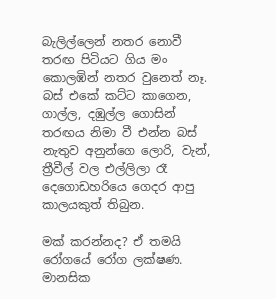බැලිල්ලෙන් නතර නොවී තරඟ පිටියට ගිය මං කොලඹින් නතර වුනෙත් නෑ. බස් එකේ කට්ට කාගෙන, ගාල්ල, දඹුල්ල ගොසින් තරඟය නිමා වී එන්න බස් නැතුව අනුන්ගෙ ලොරි, වැන්, ත්‍රීවීල් වල එල්ලිලා රෑ දෙගොඩහරියෙ ගෙදර ආපු කාලයකුත් තිබුන.

මක් කරන්නද? ඒ තමයි රෝගයේ රෝග ලක්ෂණ. මානසික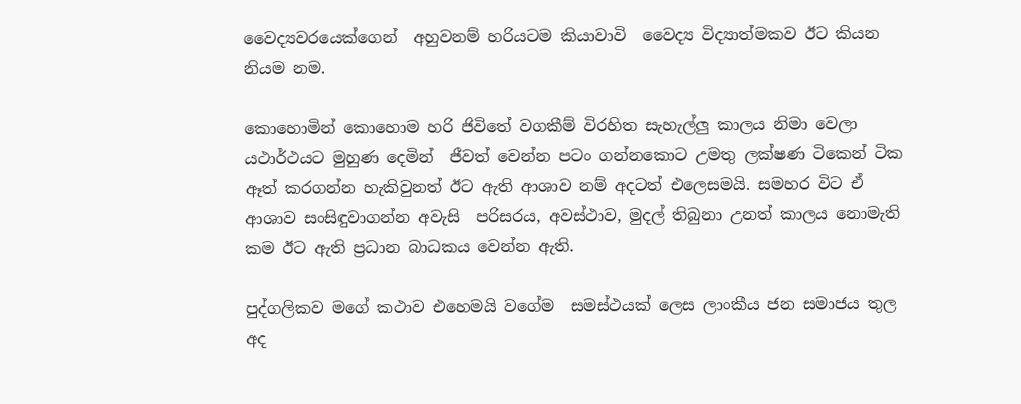වෛද්‍යවරයෙක්ගෙන්  අහුවනම් හරියටම කියාවාවි  වෛද්‍ය විද්‍යාත්මකව ඊට කියන නියම නම.

කොහොමින් කොහොම හරි ජිවිතේ වගකීම් විරහිත සැහැල්ලු කාලය නිමා වෙලා යථාර්ථයට මුහුණ දෙමින්  ජීවත් වෙන්න පටං ගන්නකොට උමතු ලක්ෂණ ටිකෙන් ටික ඈත් කරගන්න හැකිවුනත් ඊට ඇති ආශාව නම් අදටත් එලෙසමයි. සමහර විට ඒ ආශාව සංසිඳුවාගන්න අවැසි  පරිසරය, අවස්ථාව, මුදල් තිබුනා උනත් කාලය නොමැති කම ඊට ඇති ප්‍රධාන බාධකය වෙන්න ඇති.

පුද්ගලිකව මගේ කථාව එහෙමයි වගේම  සමස්ථයක් ලෙස ලාංකීය ජන සමාජය තුල අද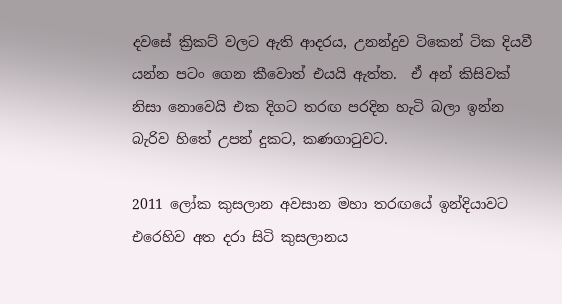දවසේ ක්‍රිකට් වලට ඇති ආදරය, උනන්දුව ටිකෙන් ටික දියවී යන්න පටං ගෙන කීවොත් එයයි ඇත්ත.  ඒ අන් කිසිවක් නිසා නොවෙයි එක දිගට තරඟ පරදින හැටි බලා ඉන්න බැරිව හිතේ උපන් දුකට, කණගා‍ටුවට.

2011 ලෝක කුසලාන අවසාන මහා තරඟයේ ඉන්දියාවට එරෙහිව අත දරා සිටි කුසලානය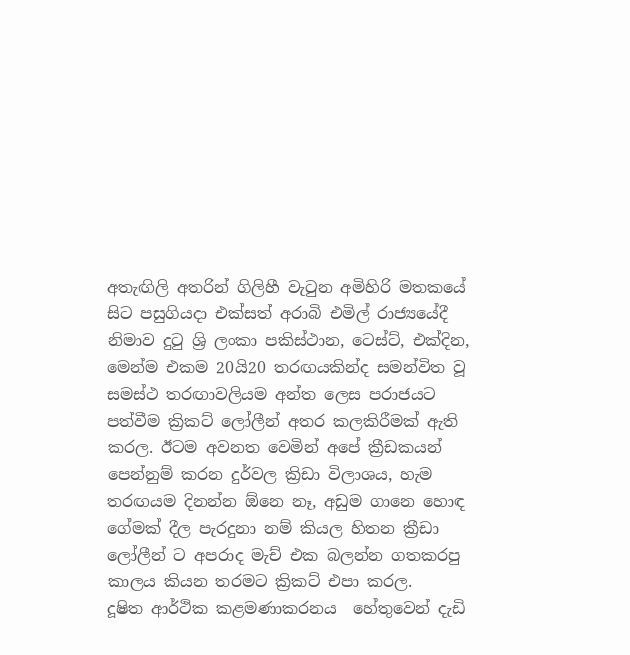අතැඟිලි අතරින් ගිලිහී වැ‍ටුන අමිහිරි මතකයේ සිට පසුගියදා එක්සත් අරාබි එමිල් රාජ්‍යයේදී නිමාව දු‍ටු ශ්‍රි ලංකා පකිස්ථාන, ටෙස්ට්, එක්දින, මෙන්ම එකම 20යි20 තරඟයකින්ද සමන්විත වූ සමස්ථ තරඟාවලියම අන්ත ලෙස පරාජයට පත්වීම ක්‍රිකට් ලෝලීන් අතර කලකිරීමක් ඇති කරල. ඊටම අවනත වෙමින් අපේ ක්‍රීඩකයන් පෙන්නුම් කරන දුර්වල ක්‍රිඩා විලාශය, හැම තරඟයම දිනන්න ඕනෙ නෑ, අඩුම ගානෙ හොඳ ගේමක් දීල පැරදුනා නම් කියල හිතන ක්‍රීඩා ලෝලීන් ට අපරාද මැච් එක බලන්න ගතකරපු කාලය කියන තරමට ක්‍රිකට් එපා කරල.
දූෂිත ආර්ථික කළමණාකරනය  හේතුවෙන් දැඩි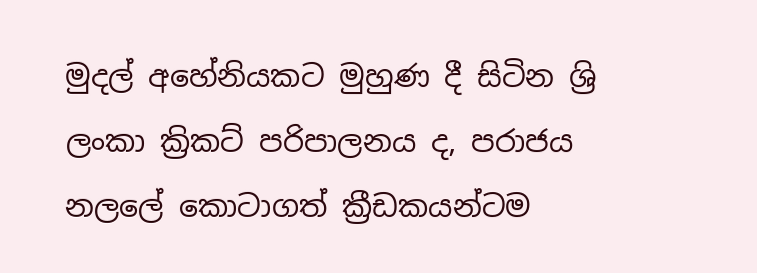මුදල් අහේනියකට මුහුණ දී සිටින ශ්‍රි ලංකා ක්‍රිකට් පරිපාලනය ද, පරාජය නලලේ කොටාගත් ක්‍රීඩකයන්ටම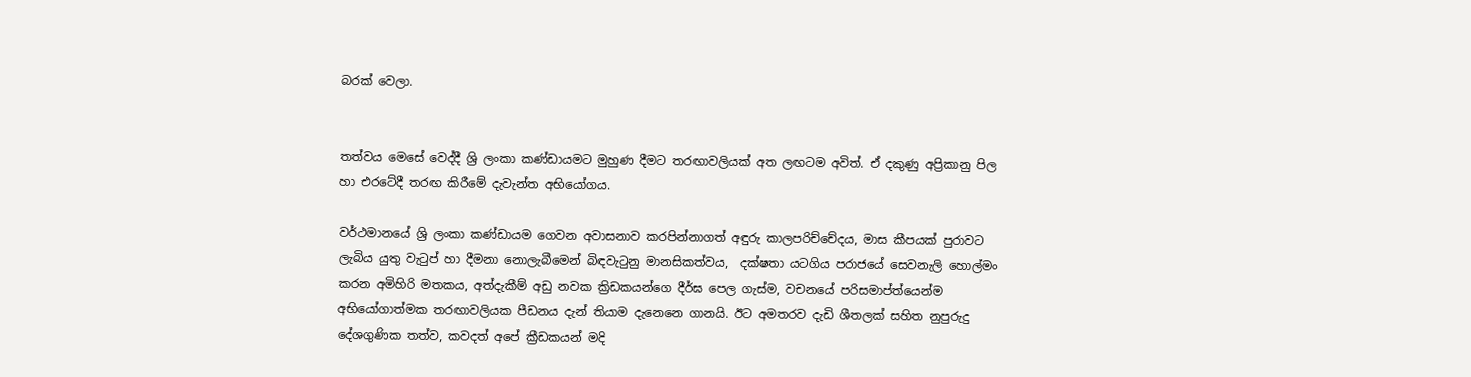බරක් වෙලා.


තත්වය මෙසේ වෙද්දී ශ්‍රි ලංකා කණ්ඩායමට මුහුණ දීමට තරඟාවලියක් අත ලඟටම අවිත්. ඒ දකුණු අප්‍රිකානු පිල හා එරටේදී තරඟ කිරීමේ දැවැන්ත අභියෝගය.

වර්ථමානයේ ශ්‍රි ලංකා කණ්ඩායම ගෙවන අවාසනාව කරපින්නාගත් අඳුරු කාලපරිච්චේදය, මාස කීපයක් පුරාවට ලැබිය යුතු වැ‍ටුප් හා දීමනා නොලැබීමෙන් බිඳවැ‍ටුනු මානසිකත්වය,  දක්ෂතා යටගිය පරාජයේ සෙවනැලි හොල්මං කරන අමිහිරි මතකය, අත්දැකීම් අඩු නවක ක්‍රිඩකයන්ගෙ දීර්ඝ පෙල ගැස්ම, වචනයේ පරිසමාප්ත්යෙන්ම අභියෝගාත්මක තරඟාවලියක පීඩනය දැන් තියාම දැනෙනෙ ගානයි. ඊට අමතරව දැඩි ශීතලක් සහිත නුපුරුදු දේශගුණික තත්ව, කවදත් අපේ ක්‍රීඩකයන් මදි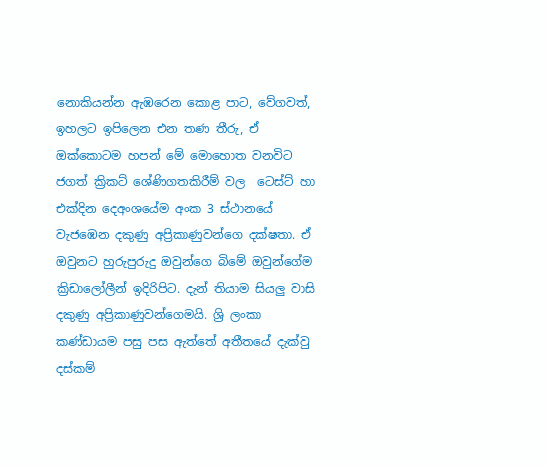නොකියන්න ඇඹරෙන කොළ පාට, වේගවත්, ඉහලට ඉපිලෙන එන තණ තීරු, ඒ ඔක්කොටම හපන් මේ මොහොත වනවිට ජගත් ක්‍රිකට් ශේණිගතකිරීම් වල  ටෙස්ට් හා එක්දින දෙඅංශයේම අංක 3 ස්ථානයේ වැජඹෙන දකුණු අප්‍රිකාණුවන්ගෙ දක්ෂතා. ඒ ඔවුනට හුරුපුරුදු ඔවුන්ගෙ බිමේ ඔවුන්ගේම ක්‍රිඩාලෝලීන් ඉදිරිපිට. දැන් තියාම සියලු වාසි දකුණු අප්‍රිකාණුවන්ගෙමයි. ශ්‍රි ලංකා කණ්ඩායම පසු පස ඇත්තේ අතීතයේ දැක්වු දස්කම්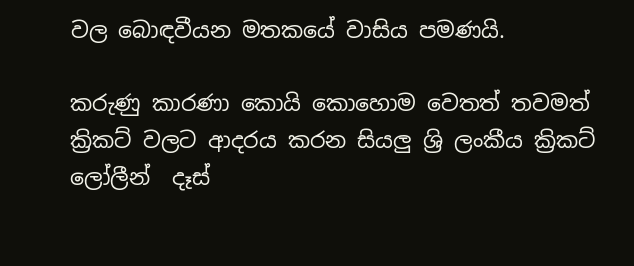වල බොඳවීයන මතකයේ වාසිය පමණයි.

කරුණු කාරණා කොයි කොහොම වෙතත් තවමත් ක්‍රිකට් වලට ආදරය කරන සියලු ශ්‍රි ලංකීය ක්‍රිකට් ලෝලීන්  දෑස්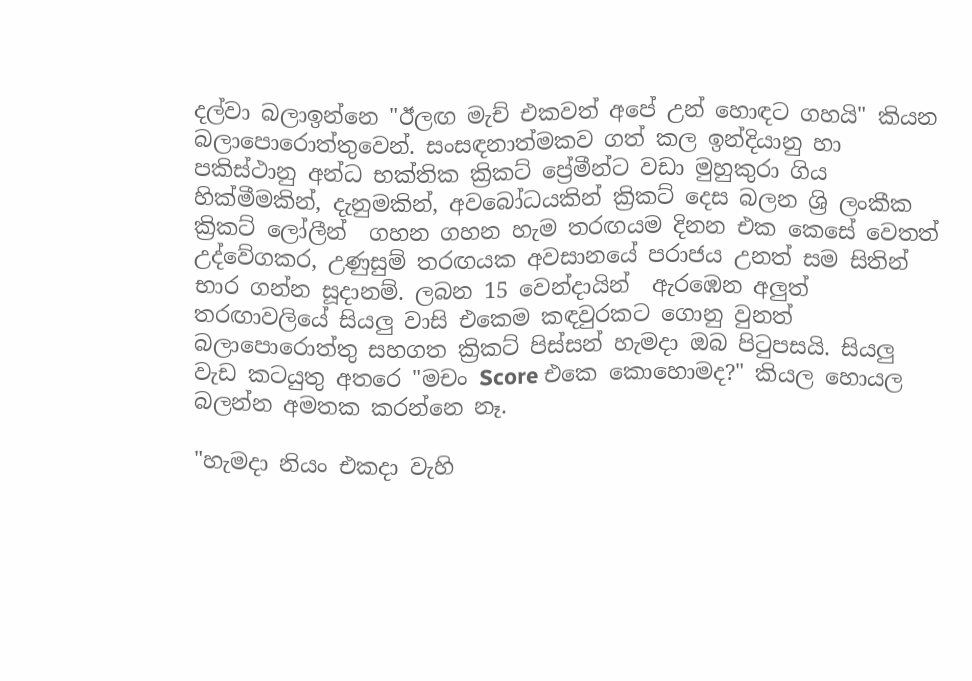දල්වා බලාඉන්නෙ "ඊලඟ මැච් එකවත් අපේ උන් හොඳට ගහයි" කියන බලාපොරොත්තුවෙන්. සංසඳනාත්මකව ගත් කල ඉන්දියානු හා පකිස්ථානු අන්ධ භක්තික ක්‍රිකට් ප්‍රේමීන්ට වඩා මුහුකුරා ගිය හික්මීමකින්, දැනුමකින්, අවබෝධයකින් ක්‍රිකට් දෙස බලන ශ්‍රි ලංකීක ක්‍රිකට් ලෝලීන්  ගහන ගහන හැම තරඟයම දිනන එක කෙසේ වෙතත් උද්වේගකර, උණුසුම් තරඟයක අවසානයේ පරාජය උනත් සම සිතින් භාර ගන්න සූදානම්. ලබන 15 වෙන්දායින්  ඇරඹෙන අලුත් තරඟාවලියේ සියලු වාසි එකෙම කඳවුරකට ගොනු වුනත් බලාපොරොත්තු සහගත ක්‍රිකට් පිස්සන් හැමදා ඔබ පි‍ටුපසයි. සියලු වැඩ කටයුතු අතරෙ "මචං Score එකෙ කොහොමද?" කියල හොයල බලන්න අමතක කරන්නෙ නෑ.

"හැමදා නියං එකදා වැහි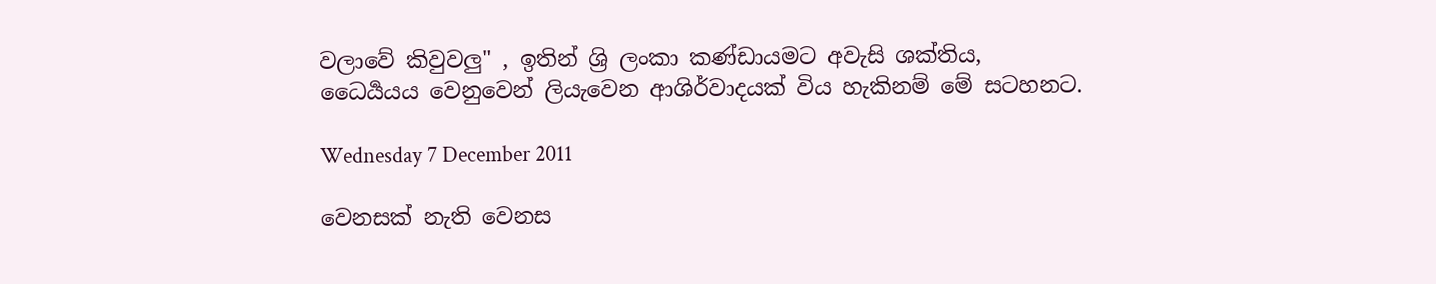වලාවේ කිවුවලු" , ඉතින් ශ්‍රි ලංකා කණ්ඩායමට අවැසි ශක්තිය, ධෛර්‍යයය වෙනුවෙන් ලියැවෙන ආශිර්වාදයක් විය හැකිනම් මේ සටහනට.

Wednesday 7 December 2011

වෙනසක් නැති වෙනස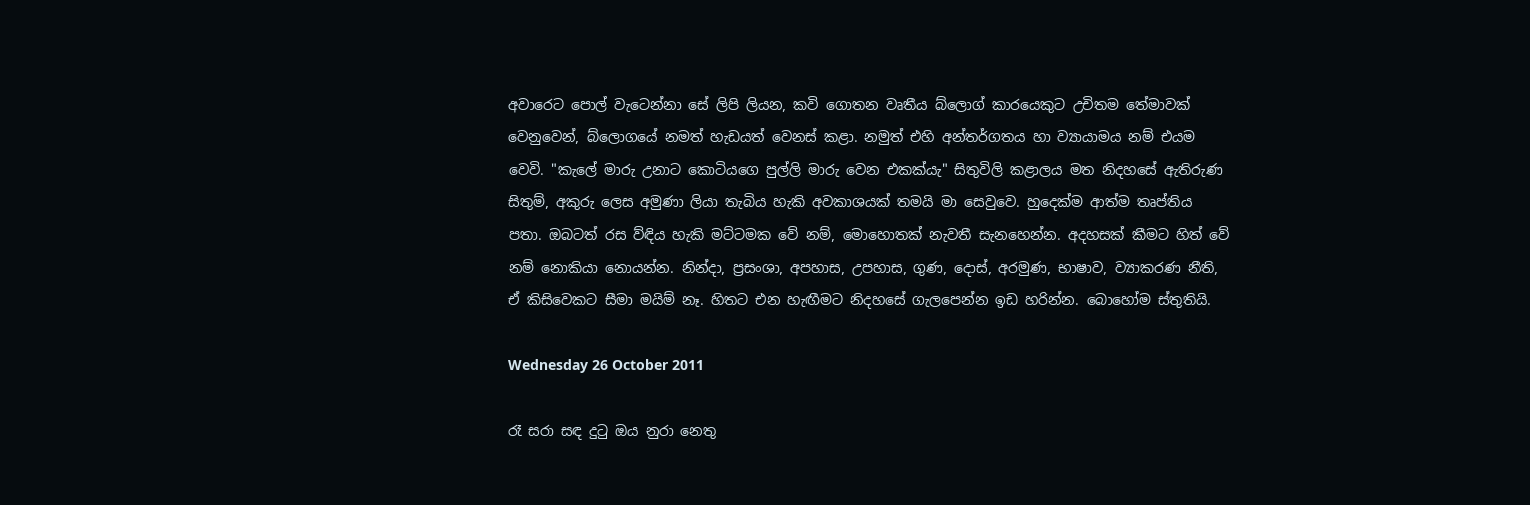අවාරෙට පොල් වැටෙන්නා සේ ලිපි ලියන, කවි ගොතන වෘතීය බ්ලොග් කාරයෙකුට උචිතම තේමාවක් වෙනුවෙන්, බ්ලොගයේ නමත් හැඩයත් වෙනස් කළා. නමුත් එහි අන්තර්ගතය හා ව්‍යායාමය නම් එයම වෙවි. "කැලේ මාරු උනාට කොටියගෙ පුල්ලි මාරු වෙන එකක්යැ" සිතුවිලි කළාලය මත නිදහසේ ඇතිරුණ සිතුම්, අකුරු ලෙස අමුණා ලියා තැබිය හැකි අවකාශයක් තමයි මා සෙවුවෙ. හුදෙක්ම ආත්ම තෘප්තිය පතා. ඔබටත් රස ව්ඳිය හැකි මට්ටමක වේ නම්, මොහොතක් නැවතී සැනහෙන්න. අදහසක් කීමට හිත් වේ නම් නොකියා නොයන්න. නින්දා, ප්‍රසංශා, අපහාස, උපහාස, ගුණ, දොස්, අරමුණ, භාෂාව, ව්‍යාකරණ නීති, ඒ කිසිවෙකට සීමා මයිම් නෑ. හිතට එන හැඟීමට නිදහසේ ගැලපෙන්න ඉඩ හරින්න. බොහෝම ස්තුතියි.

Wednesday 26 October 2011

රෑ සරා සඳ දු‍ටු ඔය නුරා නෙතු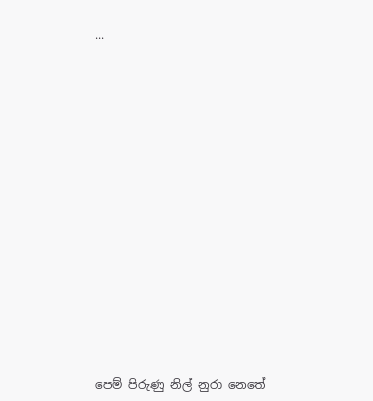...
















පෙම් පිරුණු නිල් නුරා නෙතේ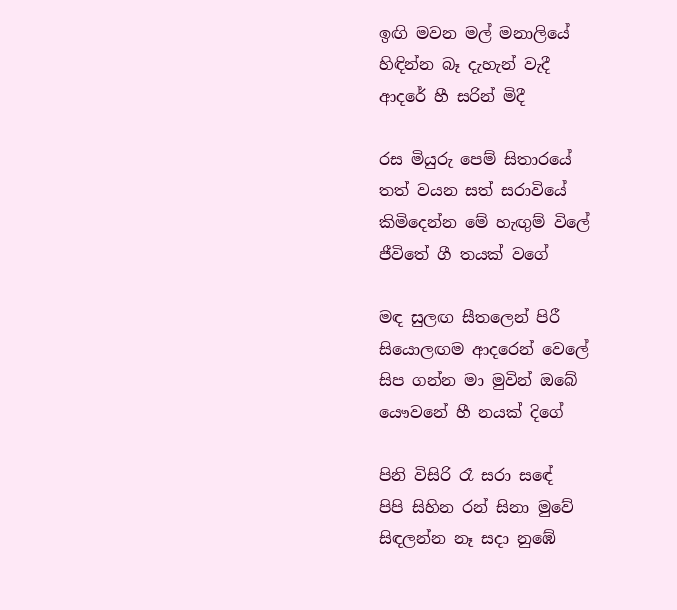ඉඟි මවන මල් මනාලියේ
හිඳින්න බෑ දැහැන් වැදී
ආදරේ හී සරින් මිදී

රස මියුරු පෙම් සිතාරයේ
තත් වයන සත් සරාවියේ
කිමිදෙන්න මේ හැඟුම් විලේ
ජීවිතේ ගී තයක් වගේ

මඳ සුලඟ සීතලෙන් පිරී
සියොලඟම ආදරෙන් වෙලේ
සිප ගන්න මා මුවින් ඔබේ
යෞවනේ හී නයක් දිගේ

පිනි විසිරි රෑ සරා සඳේ
පිපි සිහින රන් සිනා මුවේ
සිඳලන්න නෑ සදා නුඹේ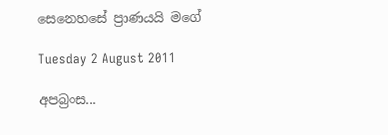සෙනෙහසේ ප්‍රාණයයි මගේ

Tuesday 2 August 2011

අපබ්‍රංස...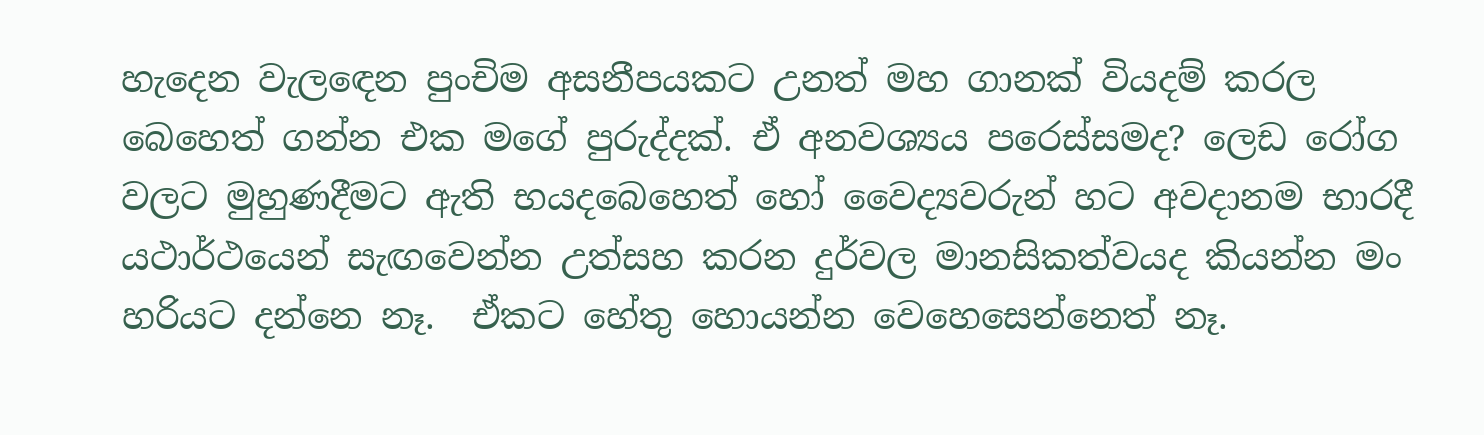හැදෙන වැල‍ඳෙන පුංචිම අසනීපයකට උනත් මහ ගානක් වියදම් කරල බෙහෙත් ගන්න එක මගේ පුරුද්දක්. ඒ අනවශ්‍යය පරෙස්සමද? ලෙඩ රෝග වලට මුහුණදීමට ඇති භයදබෙහෙත් හෝ වෛද්‍යවරුන් හට අවදානම භාරදී යථාර්ථයෙන් සැඟවෙන්න උත්සහ කරන දුර්වල මානසිකත්වයද කියන්න මං හරියට දන්නෙ නෑ.  ඒකට හේතු හොයන්න වෙහෙසෙන්නෙත් නෑ.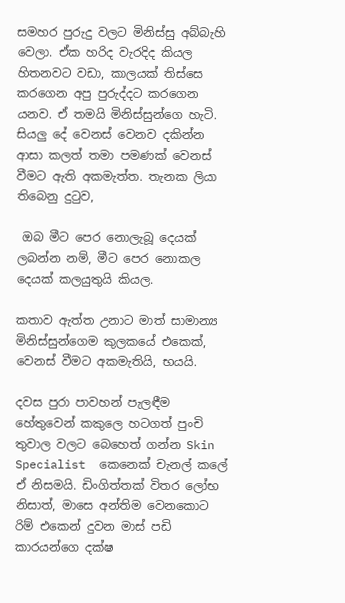සමහර පුරුදු වලට මිනිස්සු අබ්බැහි වෙලා. ඒක හරිද වැරදිද කියල හිතනවට වඩා, කාලයක් තිස්සෙ කරගෙන අපු පුරුද්දට කරගෙන යනව. ඒ තමයි මිනිස්සුන්ගෙ හැටි. සියලු දේ වෙනස් වෙනව දකින්න ආසා කලත් තමා පමණක් වෙනස් වීමට ඇති අකමැත්ත. තැනක ලියා තිබෙනු දු‍ටුව,

 ඔබ මීට පෙර නොලැබූ දෙයක් ලබන්න නම්, මීට පෙර නොකල දෙයක් කලයුතුයි කියල.

කතාව ඇත්ත උනාට මාත් සාමාන්‍ය මිනිස්සුන්ගෙම කුලකයේ එකෙක්, වෙනස් වීමට අකමැතියි, භයයි.

දවස පුරා පාවහන් පැලඳීම හේතුවෙන් කකුලෙ හටගත් පුංචි තුවාල වලට බෙහෙත් ගන්න Skin Specialist  කෙනෙක් චැනල් කලේ ඒ නිසමයි. ඩිංගිත්තක් විතර ලෝභ නිසාත්, මාසෙ අන්තිම වෙනකොට රිම් එකෙන් දුවන මාස් පඩි කාරයන්ගෙ දක්ෂ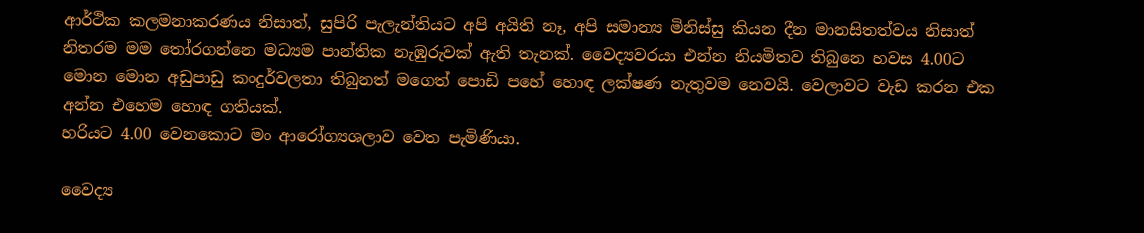ආර්ථික කලමනාකරණය නිසාත්, සුපිරි පැලැන්තියට අපි අයිති නෑ, අපි සමාන්‍ය මිනිස්සු කියන දීන මානසිතත්වය නිසාත් නිතරම මම ‍තෝරගන්නෙ මධ්‍යම පාන්තික නැඹුරුවක් ඇති තැනක්. වෛද්‍යවරයා එන්න නියමිතව තිබුනෙ හවස 4.00ට මොන මොන අඩුපාඩු කංදුර්වලතා තිබුනත් මගෙත් පොඩි පහේ හොඳ ලක්ෂණ නැතුවම නෙවයි. වෙලාවට වැඩ කරන එක අන්න එහෙම හොඳ ගතියක්.
හරියට 4.00 වෙනකොට මං ආරෝග්‍යශලාව වෙත පැමිණියා.

වෛද්‍ය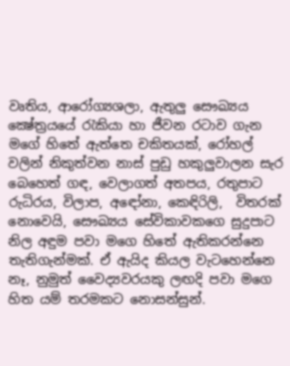වෘතිය, ආරෝග්‍යශලා, ඇතුලු සෞඛ්‍යය ක්‍ෂේත්‍රයයේ‍ රැකියා හා ජීවන රටාව ගැන මගේ හිතේ ඇත්තෙ චකිතයක්, රෝහල් වලින් නිකුත්වන නාස් පුඩු හකුලුවාලන සැර බෙහෙත් ගඳ, වෙලාගත් අතපය, රතුපාට රුධිරය, විලාප, අඳෝනා, කෙඳිරිලි,  විතරක් නොවෙයි, සෞඛ්‍යය සේවිකාවකගෙ සුදුපාට නිල අඳුම පවා මගෙ හිතේ ඇතිකරන්නෙ තැතිගැන්මක්. ඒ ඇයිද කියල වැටහෙන්නෙ නෑ, නුමුත් වෛද්‍යවරයකු ලඟදි පවා මගෙ හිත යම් තරමකට නොසන්සුන්.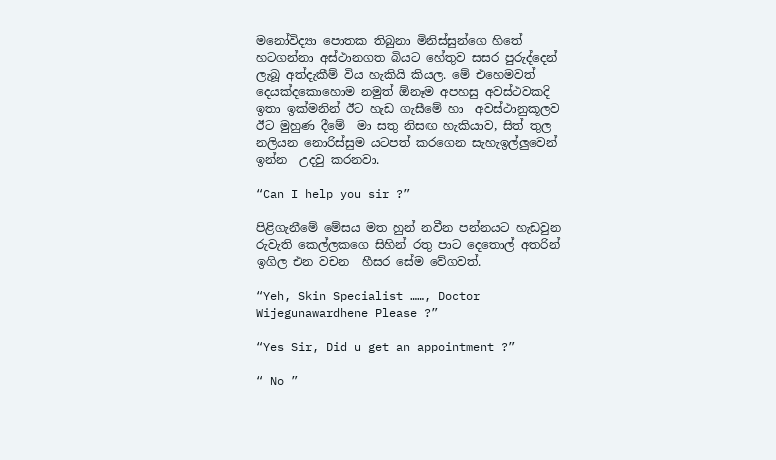මනෝවිද්‍යා පොතක තිබුනා මිනිස්සුන්ගෙ හිතේ හටගන්නා අස්ථානගත බියට හේතුව සසර පුරුද්දෙන් ලැබූ අත්දැකීම් විය හැකියි කියල. මේ එහෙමවත් දෙයක්දකොහොම නමුත් ඕනෑම අපහසු අවස්ථවකදි ඉතා ඉක්මනින් ඊට හැඩ ගැසීමේ හා  අවස්ථානුකූලව ඊට මුහුණ දීමේ  මා සතු නිසඟ හැකියාව, සිත් තුල නලියන නොරිස්සුම යටපත් කරගෙන සැහැඉල්ලුවෙන් ඉන්න  උදවු කරනවා.

“Can I help you sir ?”

පිළිගැනීමේ මේසය මත හුන් නවීන පන්නයට හැඩවුන රුවැති කෙල්ලකගෙ සිහින් රතු පාට දෙතොල් අතරින් ඉගිල එන වචන  හීසර සේම වේගවත්.

“Yeh, Skin Specialist ……, Doctor Wijegunawardhene Please ?”

“Yes Sir, Did u get an appointment ?”

“ No ”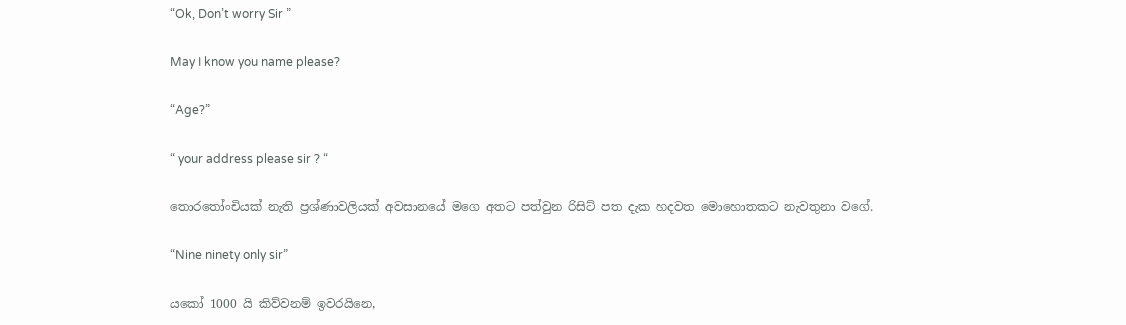“Ok, Don’t worry Sir ”

May I know you name please?

“Age?”

“ your address please sir ? “

තොර‍තෝංචියක් නැති ප්‍රශ්ණාවලියක් අවසානයේ මගෙ අතට පත්වුන රිසිට් පත දැක හදවත මොහොතකට නැවතුනා වගේ.

“Nine ninety only sir”

යකෝ 1000 යි කිව්වනම් ඉවරයිනෙ,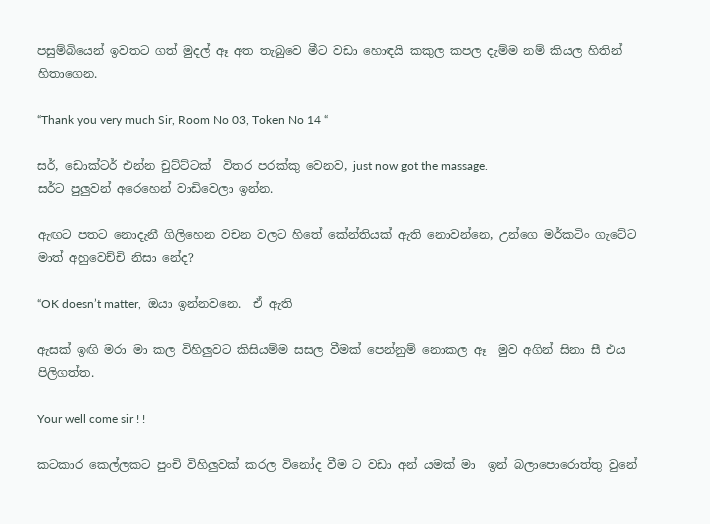පසුම්බියෙන් ඉවතට ගත් මුදල් ඈ අත තැබුවෙ මීට වඩා හොඳයි කකුල කපල දැම්ම නම් කියල හිතින් හිතාගෙන.

“Thank you very much Sir, Room No 03, Token No 14 “

සර්, ඩොක්ටර් එන්න චුට්ට්ටක්  විතර පරක්කු වෙනව, just now got the massage.
සර්ට පුලුවන් අරෙහෙන් වාඩිවෙලා ඉන්න.

ඇඟට පතට නොදැනී ගිලිහෙන වචන වලට හිතේ කේන්තියක් ඇති නොවන්නෙ, උන්ගෙ මර්කටිං ගැටේට මාත් අහුවෙච්චි නිසා නේද?

“OK doesn’t matter,  ඔයා ඉන්නවනෙ.  ඒ ඇති

ඇසක් ඉඟි මරා මා කල විහිලුවට කිසියම්ම සසල වීමක් පෙන්නුම් නොකල ඈ  මුව අගින් සිනා සී එය පිලිගත්ත.

Your well come sir ! !

කටකාර කෙල්ලකට පුංචි විහිලුවක් කරල විනෝද වීම ට වඩා අන් යමක් මා  ඉන් බලාපොරොත්තු වුනේ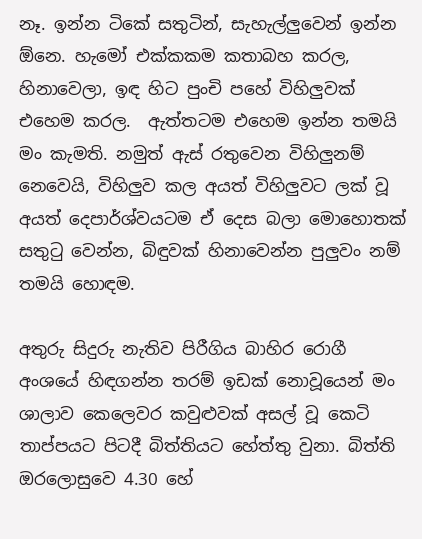නෑ. ඉන්න ටිකේ සතුටින්, සැහැල්ලුවෙන් ඉන්න ඕනෙ. හැමෝ එක්කකම කතාබහ කරල, හිනාවෙලා, ඉඳ හිට පුංචි පහේ විහිලුවක් එහෙම කරල.  ඇත්තටම එහෙම ඉන්න තමයි මං කැමති. නමුත් ඇස් රතුවෙන විහිලුනම් නෙවෙයි, විහිලුව කල අයත් විහිලුවට ලක් වූ අයත් දෙපාර්ශ්වයටම ඒ දෙස බලා මොහොතක් සතු‍ටු වෙන්න, බිඳුවක් හිනාවෙන්න පුලුවං නම් තමයි හොඳම.

අතුරු සිදුරු නැතිව පිරීගිය බාහිර රොගී අංශයේ හිඳගන්න තරම් ඉඩක් නොවූයෙන් මං  ශාලාව කෙලෙවර කවුළුවක් අසල් වූ කෙටි තාප්පයට පිටදී බිත්තියට හේත්තු වුනා. බිත්ති ඔරලොසුවෙ 4.30 හේ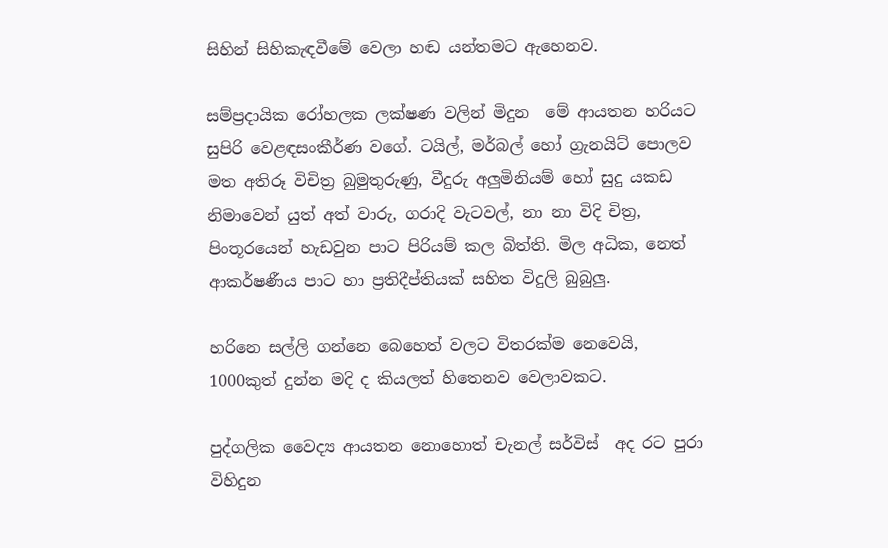සිහින් සිහිකැඳවීමේ වෙලා හඬ යන්තමට ඇහෙනව.

සම්ප්‍රදායික රෝහලක ලක්ෂණ වලින් මිදුන  මේ ආයතන හරියට සුපිරි වෙළඳසංකීර්ණ වගේ. ටයිල්, මර්බල් හෝ ග්‍රැනයිට් පොලව මත අතිරූ විචිත්‍ර බුමුතුරුණු, වීදුරු අලුමිනියම් හෝ සුදු යකඩ නිමාවෙන් යුත් අත් වාරු, ගරාදි වැටවල්, නා නා විදි චිත්‍ර, පිංතූරයෙන් හැඩවුන පාට පිරියම් කල බිත්ති. මිල අධික, නෙත් ආකර්ෂණීය පාට හා ප්‍රතිදීප්තියක් සහිත විදුලි බුබුලු.

හරිනෙ සල්ලි ගන්නෙ බෙහෙත් වලට විතරක්ම නෙවෙයි, 1000කුත් දුන්න මදි ද කියලත් හිතෙනව වෙලාවකට.

පුද්ගලික වෛද්‍ය ආයතන නොහොත් චැනල් සර්විස්  අද රට පුරා විහිදුන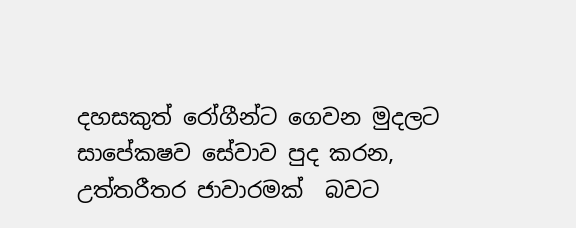දහසකුත් රෝගීන්ට ගෙවන මුදලට සාපේකෂව සේවාව පුද කරන, උත්තරීතර ජාවාරමක්  බවට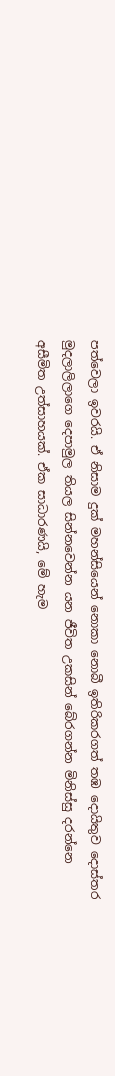පත්වෙලා ඉවරයි. ඒ නිසාම දුක් මහන්සියෙන් නොකා නොබී ඉතිරිකරගත් තඹ දොයිතුව දොස්තර මුදලාලිලාගෙ දෙපාමුල තියල සින්නවෙන්න යන ජීවිත උකසින් බේරගන්න මිනිස්සු දරන්නෙ අසීමිත උත්සාහයක්. ඒක සාධාරණයි, මේ හැම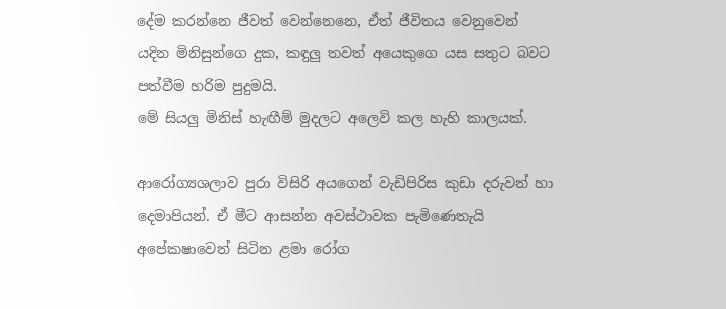දේම කරන්නෙ ජීවත් වෙන්නෙනෙ, ඒත් ජීවිතය වෙනුවෙන් යදින මිනිසුන්ගෙ දුක, කඳුලු තවත් අයෙකුගෙ යස සතුට බවට පත්වීම හරිම පුදුමයි.
මේ සියලු මිනිස් හැඟීම් මුදලට අලෙවි කල හැහි කාලයක්.

ආරෝග්‍යශලාව පුරා විසිරි අයගෙන් වැඩිපිරිස කුඩා දරුවන් හා දෙමාපියන්. ඒ මීට ආසන්න අවස්ථාවක පැමිණෙතැයි අපේකෂාවෙන් සිටින ළමා රෝග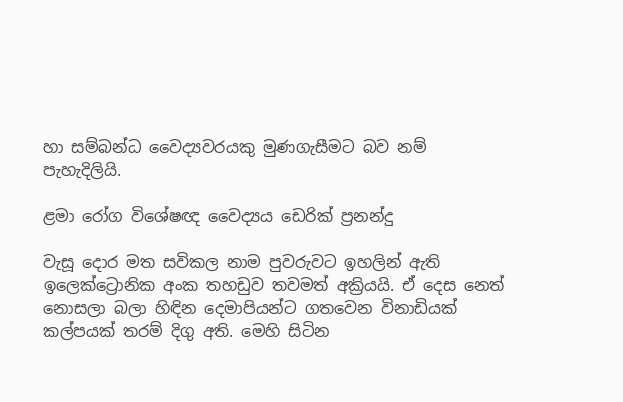හා සම්බන්ධ වෛද්‍යවරයකු මුණගැසීමට බව නම් පැහැදිලියි.

ළමා රෝග විශේෂඥ වෛද්‍යය ඩෙරික් ප්‍රනන්දු

වැසූ දොර මත සවිකල නාම පුවරුවට ඉහලින් ඇති ඉලෙක්ට්‍රොනික අංක තහඩුව තවමත් අක්‍රියයි. ඒ දෙස නෙත් නොසලා බලා හිඳින දෙමාපියන්ට ගතවෙන විනාඩියක් කල්පයක් තරම් දිගු අති. මෙහි සිටින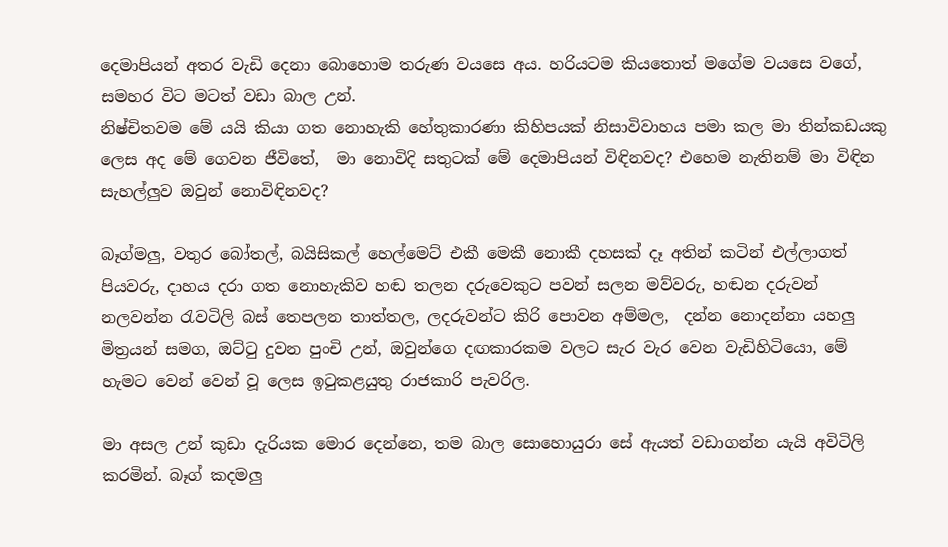දෙමාපියන් අතර වැඩි දෙනා බොහොම තරුණ වයසෙ අය. හරියටම කියතොත් මගේම වයසෙ වගේ, සමහර විට මටත් වඩා බාල උන්.
නිෂ්චිතවම මේ යයි කියා ගත නොහැකි හේතුකාරණා කිහිපයක් නිසාවිවාහය පමා කල මා තින්කඩයකු ලෙස අද මේ ගෙවන ජීවිතේ,  මා නොවිදි සතුටක් මේ දෙමාපියන් විඳිනවද? එහෙම නැතිනම් මා විඳින සැහල්ලුව ඔවුන් නොවිඳිනවද?

බෑග්මලු, වතුර බෝතල්, බයිසිකල් හෙල්මෙට් එකී මෙකී නොකී දහසක් දෑ අතින් කටින් එල්ලාගත් පියවරු, දාහය දරා ගත නොහැකිව හඬ තලන දරුවෙකුට පවන් සලන මව්වරු, හඬන දරුවන් නලවන්න ‍රැවටිලි බස් තෙපලන තාත්තල, ලදරුවන්ට කිරි පොවන අම්මල,  දන්න නොදන්නා යහලු මිත්‍රයන් සමග, ඔට්‍ටු දුවන පුංචි උන්, ඔවුන්ගෙ දඟකාරකම වලට සැර වැර වෙන වැඩිහිටියො, මේ හැමට වෙන් වෙන් වූ ලෙස ඉ‍ටුකළයුතු රාජකාරි පැවරිල.

මා අසල උන් කුඩා දැරියක මොර දෙන්නෙ, තම බාල සොහොයුරා සේ ඇයත් වඩාගන්න යැයි අවිටිලි කරමින්. බෑග් කදමලු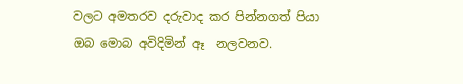වලට අමතරව දරුවාද කර පින්නගත් පියා ඔබ මොබ අවිදිමින් ඈ  නලවනව.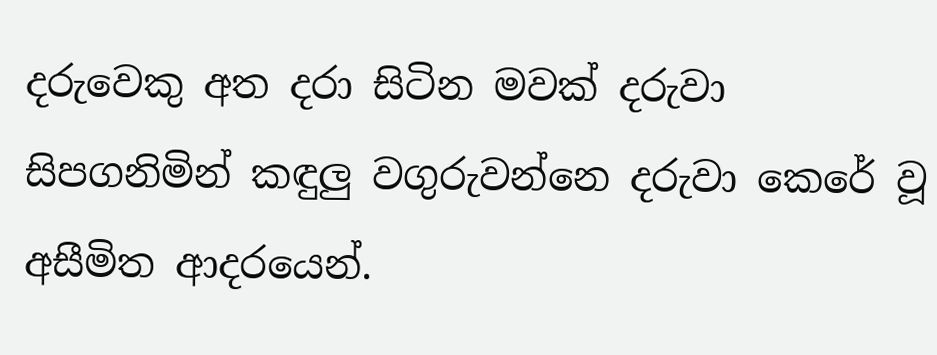දරුවෙකු අත දරා සිටින මවක් දරුවා සිපගනිමින් කඳුලු වගුරුවන්නෙ දරුවා කෙරේ වූ අසීමිත ආදරයෙන්.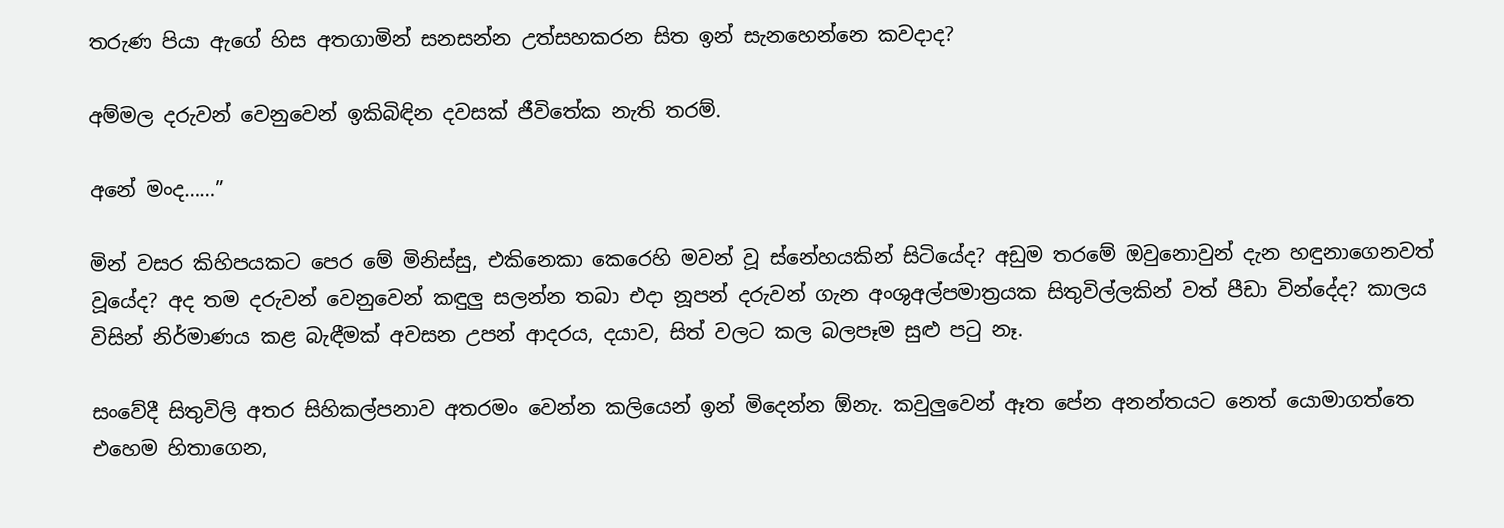තරුණ පියා ඇගේ හිස අතගාමින් සනසන්න උත්සහකරන සිත ඉන් සැනහෙන්නෙ කවදාද?

අම්මල දරුවන් වෙනුවෙන් ඉකිබිඳින දවසක් ජීවිතේක නැති තරම්.

අනේ මංද……”

මින් වසර කිහිපයකට පෙර මේ මිනිස්සු, එකිනෙකා කෙරෙහි මවන් වූ ස්නේහයකින් සිටියේද? අඩුම තරමේ ඔවුනොවුන් දැන හඳුනාගෙනවත් වූයේද? අද තම දරුවන් වෙනුවෙන් කඳුලු සලන්න තබා එදා නූපන් දරුවන් ගැන අංශුඅල්පමාත්‍රයක සිතුවිල්ලකින් වත් පීඩා වින්දේද? කාලය විසින් නිර්මාණය කළ බැඳීමක් අවසන උපන් ආදරය, දයාව, සිත් වලට කල බලපෑම සුළු ප‍ටු නෑ.

සංවේදී සිතුවිලි අතර සිහිකල්පනාව අතරමං වෙන්න කලියෙන් ඉන් මිදෙන්න ඕනැ. කවුලුවෙන් ඈත පේන අනන්තයට නෙත් යොමාගත්තෙ එහෙම හිතාගෙන,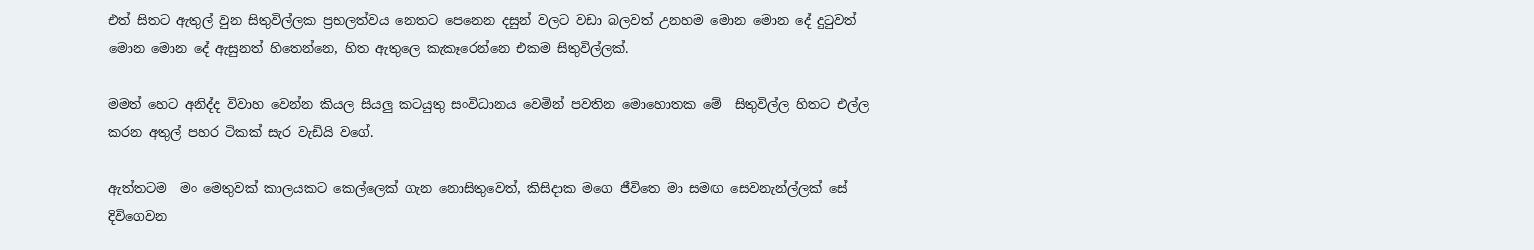එත් සිතට ඇතුල් වුන සිතුවිල්ලක ප්‍රභලත්වය නෙතට පෙනෙන දසුන් වලට වඩා බලවත් උනහම මොන මොන දේ දු‍ටුවත් මොන මොන දේ ඇසුනත් හිතෙන්නෙ, හිත ඇතුලෙ කැකෑරෙන්නෙ එකම සිතුවිල්ලක්.

මමත් හෙට අනිද්ද විවාහ වෙන්න කියල සියලු කටයුතු සංවිධානය වෙමින් පවතින මොහොතක මේ  සිතුවිල්ල හිතට එල්ල කරන අතුල් පහර ටිකක් සැර වැඩියි වගේ.

ඇත්තටම  මං මෙතුවක් කාලයකට කෙල්ලෙක් ගැන නොසිතුවෙත්, කිසිදාක මගෙ ජීවිතෙ මා සමඟ සෙවනැන්ල්ලක් සේ දිවිගෙවන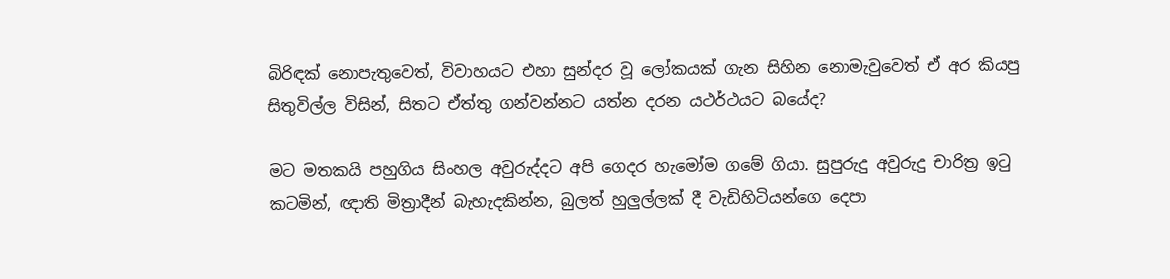බිරිඳක් නොපැතුවෙත්, විවාහයට එහා සුන්දර වූ ලෝකයක් ගැන සිහින නොමැවුවෙත් ඒ අර කියපු සිතුවිල්ල විසින්, සිතට ඒත්තු ගන්වන්නට යත්න දරන යථර්ථයට බයේද?

මට මතකයි පහුගිය සිංහල අවුරුද්දට අපි ගෙදර හැමෝම ගමේ ගියා. සුපුරුදු අවුරුදු චාරිත්‍ර ඉ‍ටු කටමින්, ඥාති මිත්‍රාදීන් බැහැදකින්න, බුලත් හුලුල්ලක් දී වැඩිහිටියන්ගෙ දෙපා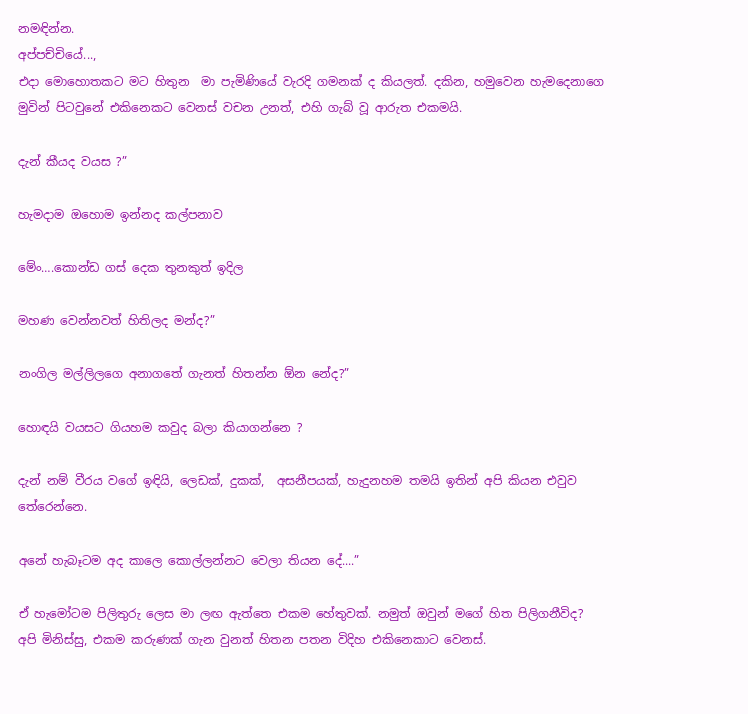නමඳින්න.
අප්පච්චියේ...,
එදා මොහොතකට මට හිතුන  මා පැමිණියේ වැරදි ගමනක් ද කියලත්. දකින, හමුවෙන හැමදෙනාගෙ මුවින් පිටවුනේ එකිනෙකට වෙනස් වචන උනත්, එහි ගැබ් වූ ආරුත එකමයි.

දැන් කීයද වයස ?”

හැමදාම ඔහොම ඉන්නද කල්පනාව

මේං….කොන්ඩ ගස් දෙක තුනකුත් ඉදිල

මහණ වෙන්නවත් හිතිලද මන්ද?”

නංගිල මල්ලිලගෙ අනාගතේ ගැනත් හිතන්න ඕන නේද?”

හොඳයි වයසට ගියහම කවුද බලා කියාගන්නෙ ?

දැන් නම් වීරය වගේ ඉඳියි, ලෙඩක්, දුකක්,  අසනීපයක්, හැදුනහම තමයි ඉතින් අපි කියන එවුව තේරෙන්නෙ.

අනේ හැබෑටම අද කාලෙ කොල්ලන්නට වෙලා තියන දේ....”

ඒ හැමෝටම පිලිතුරු ලෙස මා ලඟ ඇත්තෙ එකම හේතුවක්. නමුත් ඔවුන් මගේ හිත පිලිගනීවිද? අපි මිනිස්සු, එකම කරුණක් ගැන වුනත් හිතන පතන විදිහ එකිනෙකාට වෙනස්.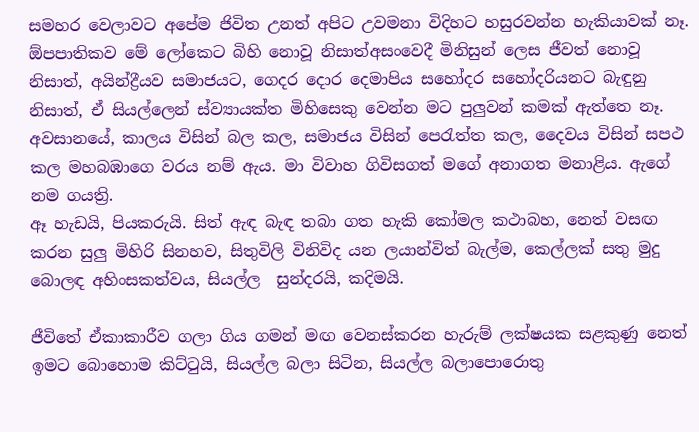සමහර වෙලාවට අපේම ජිවිත උනත් අපිට උවමනා විදිහට හසුරවන්න හැකියාවක් නෑ. ඕපපාතිකව මේ ලෝකෙට බිහි නොවූ නිසාත්අසංවෙදී මිනිසුන් ලෙස ජීවත් නොවූ නිසාත්, අයින්ද්‍රීයව සමාජයට, ගෙදර දොර දෙමාපිය සහෝදර සහෝදරියනට බැඳුනු නිසාත්, ඒ සියල්ලෙන් ස්ව්‍යායක්ත මිහිසෙකු වෙන්න මට පුලුවන් කමක් ඇත්තෙ නෑ.
අවසානයේ, කාලය විසින් බල කල, සමාජය විසින් පෙ‍රැත්ත කල, දෛවය විසින් සපථ කල මහබඹාගෙ වරය නම් ඇය. මා විවාහ ගිවිසගත් මගේ අනාගත මනාළිය. ඇගේ නම ගයත්‍රි.
ඈ හැඩයි, පියකරුයි. සිත් ඇඳ බැඳ තබා ගත හැකි කෝමල කථාබහ, නෙත් වසඟ කරන සුලු මිහිරි සිනහව, සිතුවිලි විනිවිද යන ලයාන්විත් බැල්ම, කෙල්ලක් සතු මුදු බොලඳ අහිංසකත්වය, සියල්ල  සුන්දරයි, කදිමයි.

ජීවිතේ ඒකාකාරීව ගලා ගිය ගමන් මඟ වෙනස්කරන හැරුම් ලක්ෂයක සළකුණු නෙත් ඉමට බොහොම කිට්‍ටුයි, සියල්ල බලා සිටින, සියල්ල බලාපොරොතු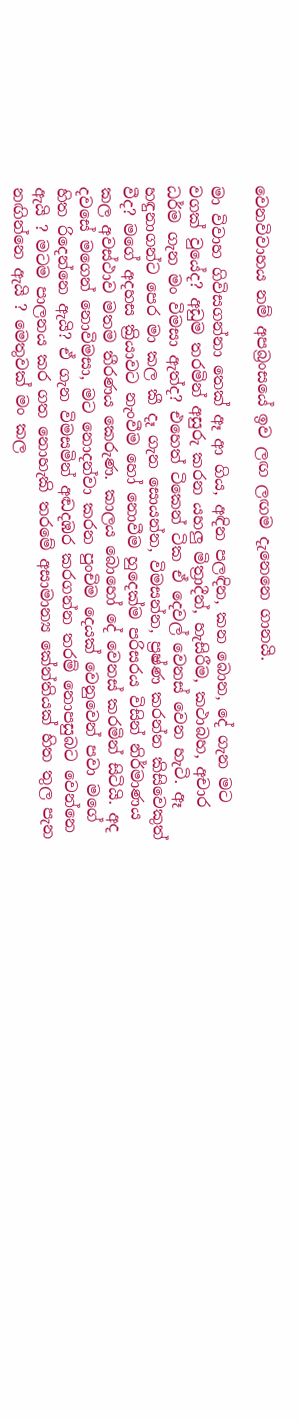වෙනවිවාහය නම් අපබ්‍රංසයේ ඉව ලඟ ලඟම දැනෙනෙ ගානයි.

මා විවාහ ගිවිසගන්නා තෙක් ඈ ආ ගිය, අඳින පලඳින, කන බොන, දේ ගැන මට වගක් වුයේද? අඩුම තරමින් අසුරු කරන යහලු මිත්‍රාදීන්, හැසිරීම, කථාබහ, අචාර ධර්ම ගැන මං විමසා ඇත්ද? එහෙත් ටිකෙන් ටික ඒ දෙවල් වෙනස් වෙන හැටි. ඈ හඳුනාගන්ට පෙර මා කල කී දෑ ගැන සොයන්න, විමසන්න, ප්‍රෂ්ණ කරන්න කිසිවෙකුත් වීද? මගේ අදහස ක්‍රියාවට නැංවීම හෝ නොවීම හුදෙක්ම පරිසරය විසින් නිර්මාණය කල අවස්ථාව මතම තීරණය කෙරුණ. කාලය බොහෝ දේ වෙනස් කරමින් සිටියි. අද දවසේ මගෙන් නොවිමසා, මට නොදන්වා කරන පුංචිම දෙයක් වෙනුවෙන් පවා මගේ හිත රිදෙන්නෙ ඇයි? ඒ ගැන විමසමින් අඬදඹර කරගන්න තරම් නොපසුබට වෙන්නෙ ඇයි ? මටම පාලනය කර ගත නොහැකි තරමේ අසාමාන්‍ය කේන්තියක් හිත තුල පැන නඟින්නෙ ඇයි ? මෙතුවක් මං කල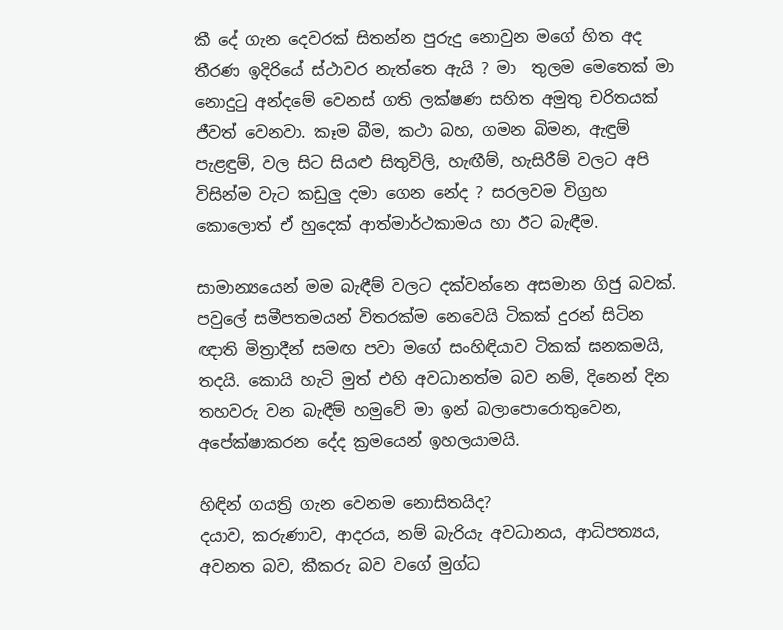කී දේ ගැන දෙවරක් සිතන්න පුරුදු නොවුන මගේ හිත අද තීරණ ඉදිරියේ ස්ථාවර නැත්තෙ ඇයි ? මා  තුලම මෙතෙක් මා නොදු‍ටු අන්දමේ වෙනස් ගති ලක්ෂණ සහිත අමුතු චරිතයක් ජීවත් වෙනවා. කෑම බීම, කථා බහ, ගමන බිමන, ඇඳුම් පැළඳුම්, වල සිට සියළු සිතුවිලි, හැඟීම්, හැසිරීම් වලට අපි විසින්ම වැට කඩුලු දමා ගෙන නේද ? සරලවම විග්‍රහ කොලොත් ඒ හුදෙක් ආත්මාර්ථකාමය හා ඊට බැඳීම.

සාමාන්‍යයෙන් මම බැඳීම් වලට දක්වන්නෙ අසමාන ගිජු බවක්. පවුලේ සමීපතමයන් විතරක්ම නෙවෙයි ටිකක් දුරන් සිටින ඥාති මිත්‍රාදීන් සමඟ පවා මගේ සංහිඳියාව ටිකක් ඝනකමයි,  තදයි. කොයි හැටි මුත් එහි අවධානත්ම බව නම්, දිනෙන් දින තහවරු වන බැඳීම් හමුවේ මා ඉන් බලාපොරොතුවෙන, අපේක්ෂාකරන දේද ක්‍රමයෙන් ඉහලයාමයි.

හිඳින් ගයත්‍රි ගැන වෙනම නොසිතයිද?
දයාව, කරුණාව, ආදරය, නම් බැරියැ අවධානය, ආධිපත්‍යය, අවනත බව, කීකරු බව වගේ මුග්ධ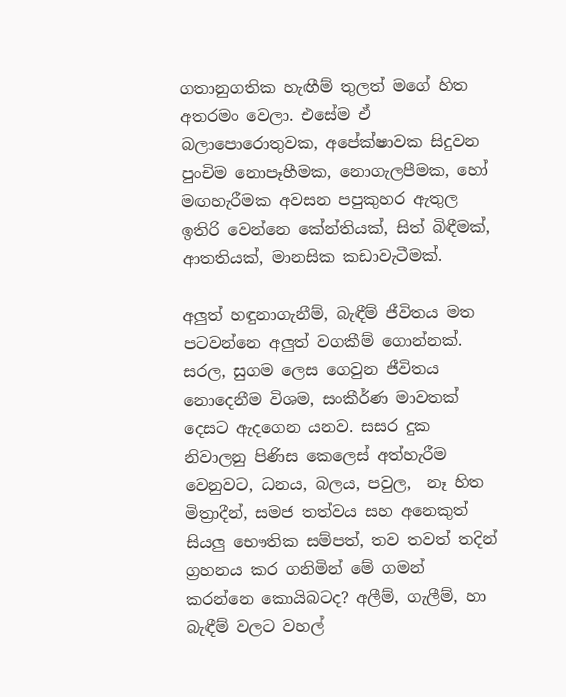ගතානුගතික හැඟීම් තුලත් මගේ හිත අතරමං වෙලා. එසේම ඒ බලාපොරොතුවක, අපේක්ෂාවක සිදුවන පුංචිම නොපෑහීමක, නොගැලපීමක, හෝ මඟහැරීමක අවසන පපුකුහර ඇතුල ඉතිරි වෙන්නෙ කේන්තියක්, සිත් බිඳීමක්, ආතතියක්, මානසික කඩාවැටීමක්.

අලුත් හඳුනාගැනීම්, බැඳීම් ජීවිතය මත පටවන්නෙ අලුත් වගකීම් ගොන්නක්. සරල, සුගම ලෙස ගෙවුන ජීවිතය නොදෙනීම විශම, සංකීර්ණ මාවතක් දෙසට ඇදගෙන යනව. සසර දුක නිවාලනු පිණිස කෙලෙස් අත්හැරීම වෙනුවට, ධනය, බලය, පවුල,  නෑ හිත මිත්‍රාදීන්, සමජ තත්වය සහ අනෙකුත් සියලු භෞතික සම්පත්, තව තවත් තදින් ග්‍රහනය කර ගනිමින් මේ ගමන් කරන්නෙ කොයිබටද? අලීම්, ගැලීම්, හා බැඳීම් වලට වහල්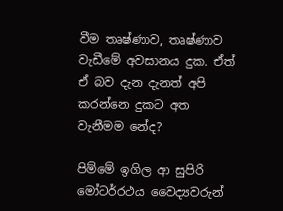වීම තෘෂ්ණාව, තෘෂ්ණාව වැඩීමේ අවසානය දුක. ඒත් ඒ බව දැන දැනත් අපි කරන්නෙ දුකට අත වැනීමම නේද?

පිම්මේ ඉගිල ආ සුපිරි මෝටර්රථය වෛද්‍යවරුන්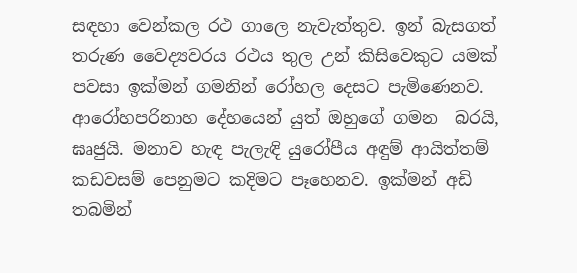සඳහා වෙන්කල රථ ගාලෙ නැවැත්තුව. ඉන් බැසගත් තරුණ වෛද්‍යවරය රථය තුල උන් කිසිවෙකුට යමක් පවසා ඉක්මන් ගමනින් රෝහල දෙසට පැමිණෙනව. ආරෝහපරිනාහ දේහයෙන් යුත් ඔහුගේ ගමන  බරයි, ඝෘජුයි. මනාව හැඳ පැලැඳි යුරෝපීය අඳුම් ආයිත්තම් කඩවසම් පෙනුමට කදිමට පෑහෙනව. ඉක්මන් අඩි තබමින්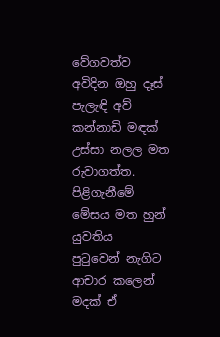වේගවත්ව අවිදින ඔහු දෑස් පැලැඳි අව් කන්නාඩි මඳක් උස්සා නලල මත රුවාගත්ත. පිළිගැනීමේ මේසය මත හුන් යුවතිය  පු‍ටුවෙන් නැගිට ආචාර කලෙන් මදක් ඒ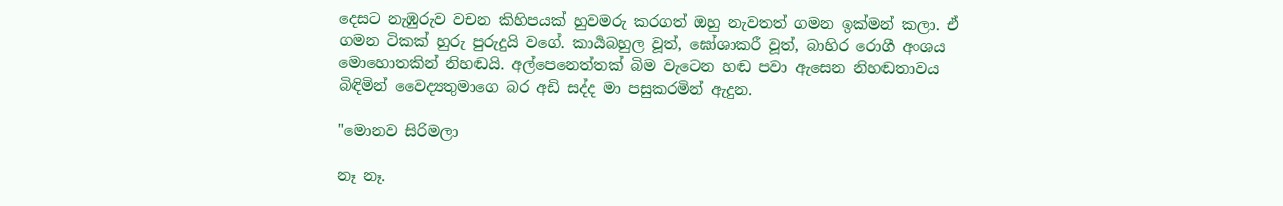දෙසට නැඹුරුව වචන කිහිපයක් හුවමරු කරගත් ඔහු නැවතත් ගමන ඉක්මන් කලා. ඒ ගමන ටිකක් හුරු පුරුදුයි වගේ. කාර්‍යබහුල වූත්, ඝෝශාකරී වූත්, බාහිර රොගී අංශය මොහොතකින් නිහඬයි. අල්පෙනෙත්තක් බිම වැටෙන හඬ පවා ඇසෙන නිහඬතාවය  බිඳිමින් වෛද්‍යතුමාගෙ බර අඩි සද්ද මා පසුකරමින් ඇදුන.

"මොනව සිරිමලා

නෑ නෑ.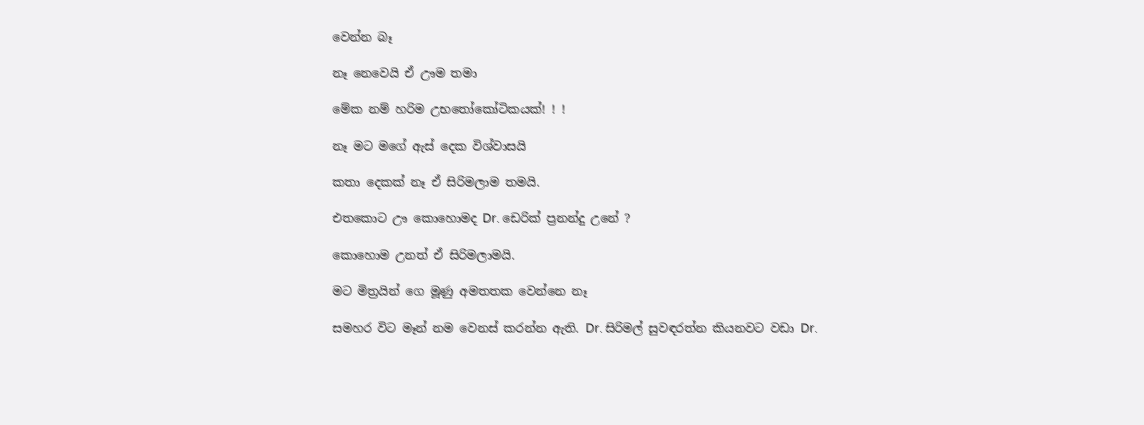වෙන්න බෑ

නෑ නෙවෙයි ඒ ඌම තමා

මේක නම් හරිම උභ‍තෝකෝටිකයක්! ! !

නෑ මට මගේ ඇස් දෙක විශ්වාසයි

කතා දෙකක් නෑ ඒ සිරිමලාම තමයි.

එතකොට ඌ කොහොමද Dr. ඩෙරික් ප්‍රනන්දු උනේ ?

කොහොම උනත් ඒ සිරිමලාමයි.

මට මිත්‍රයින් ගෙ මූණු අමතතක වෙන්නෙ නෑ

සමහර විට මෑන් නම වෙනස් කරන්න ඇති. Dr. සිරිමල් සුවඳරත්න කියනවට වඩා Dr.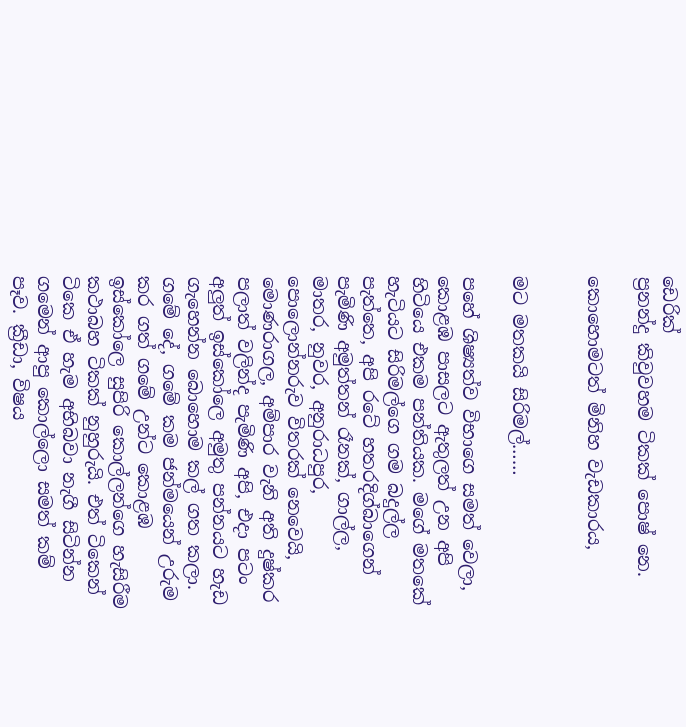ඩෙරික්
ප්‍රනන්දු කිවුවහම ටිකක් පොෂ් නෙ.

කොහොමටත් මිනිහ වැඩකාරය,


මට මතකයි සිරිමල්……

පහේ ශිෂ්‍යත්ව විභාගෙ සමත් වෙලා, කොළඹ පාසලට ඇතුලත් උන අපි හිටියෙ එකම පන්තියක. මගේ මතකේ හැටියට සිරිමල්ගෙ ගම බදුල්ල පැත්තෙ, අපි රටේ හතරදිග්බාගෙන් පැමිණි අමුත්තන් රෑනක්, ගාල්ල, මාතර, නුවර, අනුරාධපුර, පොලොන්නරුව විතරක් නෙවෙයි, මොණරාගල, අම්පාර වැනි අති දුෂ්කර පලාත් වලින්ද පැමිණි අපි, එදා පටං අලුත් ඉස්කෝලෙ අමුතු පන්නයට හැඩ ගැහෙන්න බොහොම කල් ගත කලා. ගමේ දේ, ගමේ කම ජන්මයෙන් උරුම කර ගත් ගමේ උන්ට කොළඹ ඉස්කෝලෙ සුපිරි කොල්ලන්ගෙ හැසිරීම කථාබහ ටිකක් නුහුරුයි. එත් ටිකෙන් ටිකෙ ඒ හැම අභිබවා නැගී සිටින්න ගමෙන් ආපු කොල්ලො සමත් කම් පෑව. ක්‍රීඩා, විෂය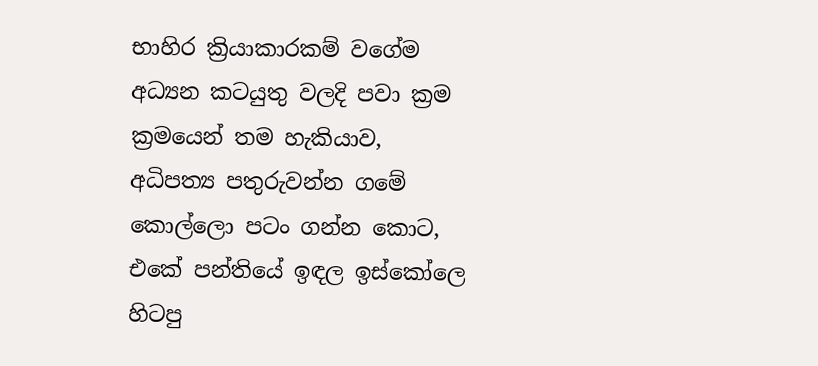භාහිර ක්‍රියාකාරකම් වගේම අධ්‍යන කටයුතු වලදි පවා ක්‍රම  ක්‍රමයෙන් තම හැකියාව, අධිපත්‍ය පතුරුවන්න ගමේ කොල්ලො පටං ගන්න කොට, එකේ පන්තියේ ඉඳල ඉස්කෝලෙ හිටපු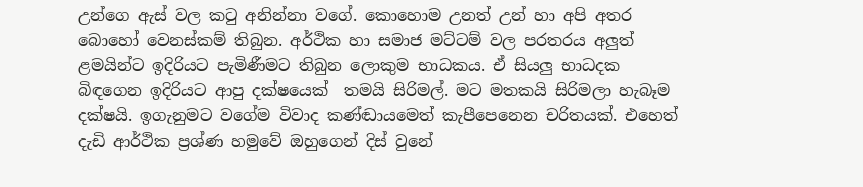උන්ගෙ ඇස් වල ක‍ටු අනින්නා වගේ. කොහොම උනත් උන් හා අපි අතර බොහෝ වෙනස්කම් තිබුන. අර්ථික හා සමාජ මට්ටම් වල පරතරය අලුත් ළමයින්ට ඉදිරියට පැමිණීමට තිබුන ලොකුම භාධකය. ඒ සියලු භාධදක බිඳගෙන ඉදිරියට ආපු දක්ෂයෙක්  තමයි සිරිමල්. මට මතකයි සිරිමලා හැබෑම දක්ෂයි. ඉගැනුමට වගේම විවාද කණ්ඬායමෙත් කැපීපෙනෙන චරිතයක්. එහෙත් දැඩි ආර්ථික ප්‍රශ්ණ හමුවේ ඔහුගෙන් දිස් වුනේ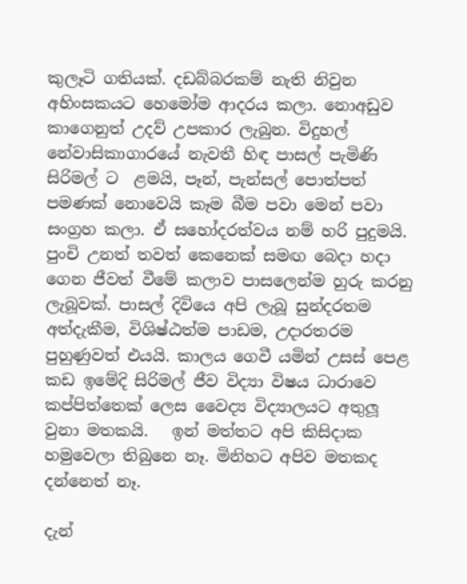කුලෑටි ගතියක්. දඩබ්බරකම් නැති නිවුන අහිංසකයට හෙමෝම ආදරය කලා. නොඅඩුව කාගෙනුත් උදව් උපකාර ලැබුන. විදුහල් නේවාසිකාගාරයේ නැවතී හිඳ පාසල් පැමිණි සිරිමල් ට  ළමයි, පෑන්, පැන්සල් පොත්පත් පමණක් නොවෙයි කෑම බීම පවා මෙන් පවා සංග්‍රහ කලා. ඒ සහෝදරත්වය නම් හරි පුදුමයි. පුංචි උනත් තවත් කෙනෙක් සමඟ බෙදා හදා ගෙන ජීවත් වීමේ කලාව පාසලෙන්ම හුරු කරනු ලැබූවක්. පාසල් දිවියෙ අපි ලැබූ සුන්දරතම අත්දැකීම, විශිෂ්ඨත්ම පාඩම, උදාරතරම පුහුණුවත් එයයි. කාලය ගෙවී යමින් උසස් පෙළ කඩ ඉමේදි සිරිමල් ජීව විද්‍යා විෂය ධාරාවෙ කප්පිත්තෙක් ලෙස වෛද්‍ය විද්‍යාලයට අතුලූ වුනා මතකයි.   ඉන් මත්තට අපි කිසිදාක හමුවෙලා තිබුනෙ නෑ. මිනිහට අපිව මතකද දන්නෙත් නෑ.

දැන්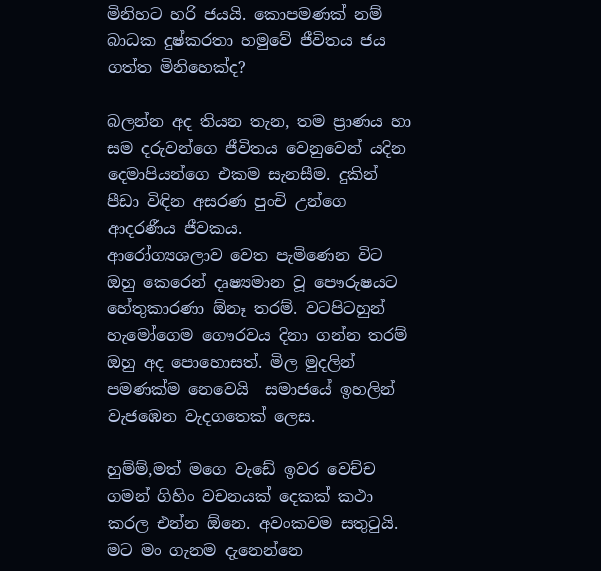මිනිහට හරි ජයයි. කොපමණක් නම් බාධක දුෂ්කරතා හමුවේ ජීවිතය ජය ගත්ත මිනිහෙක්ද?

බලන්න අද තියන තැන, තම ප්‍රාණය හා සම දරුවන්ගෙ ජීවිතය වෙනුවෙන් යදින දෙමාපියන්ගෙ එකම සැනසීම. දුකින් පීඩා විඳින අසරණ පුංචි උන්ගෙ ආදරණීය ජීවකය.
ආරෝග්‍යශලාව වෙත පැමිණෙන විට ඔහු කෙරෙන් දෘෂ්‍යමාන වූ පෞරුෂයට හේතුකාරණා ඕනෑ තරම්. වටපිටහුන් හැමෝගෙම ගෞරවය දිනා ගන්න තරම් ඔහු අද පොහොසත්. මිල මුදලින් පමණක්ම නෙවෙයි  සමාජයේ ඉහලින් වැජඹෙන වැදගතෙක් ලෙස.

හුම්ම්,මත් මගෙ වැඩේ ඉවර වෙච්ච ගමන් ගිහිං වචනයක් දෙකක් කථා කරල එන්න ඕනෙ. අවංකවම සතු‍ටුයි. මට මං ගැනම දැනෙන්නෙ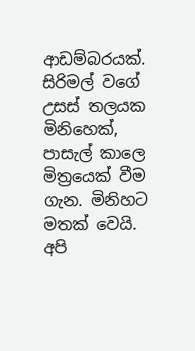ආඩම්බරයක්. සිරිමල් වගේ උසස් තලයක මිනිහෙක්, පාසැල් කාලෙ මිත්‍රයෙක් වීම ගැන. මිනිහට මතක් වෙයි. අපි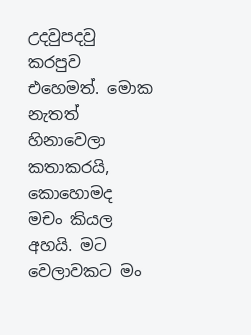උදවුපදවු කරපුව එහෙමත්. මොක නැතත් හිනාවෙලා කතාකරයි, කොහොමද මචං කියල අහයි. මට වෙලාවකට මං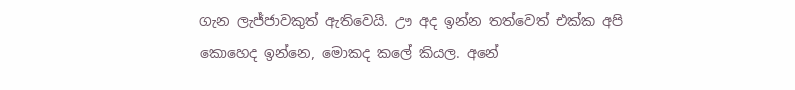ගැන ලැජ්ජාවකුත් ඇතිවෙයි. ඌ අද ඉන්න තත්වෙත් එක්ක අපි කොහෙද ඉන්නෙ, මොකද කලේ කියල. අනේ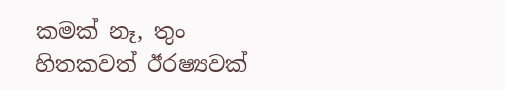කමක් නෑ, තුං හිතකවත් ඊරෂ්‍යවක්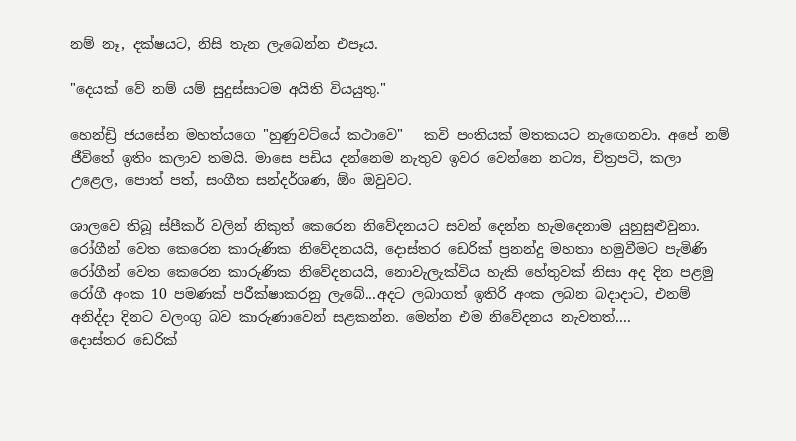නම් නෑ, දක්ෂයට, නිසි තැන ලැබෙන්න එපෑය.

"දෙයක් වේ නම් යම් සුදුස්සාටම අයිති වියයුතු."

හෙන්ඩ්‍රි ජයසේන මහත්යගෙ "හුණුවට්යේ කථාවෙ"   කවි පංතියක් මතකයට නැ‍ඟෙනවා. අපේ නම් ජීවිතේ ඉතිං කලාව තමයි. මාසෙ පඩිය දන්නෙම නැතුව ඉවර වෙන්නෙ නට්‍ය, චිත්‍රපටි, කලා උළෙල, පොත් පත්, සංගීත සන්දර්ශණ, ඕං ඔවුවට.

ශාලවෙ තිබූ ස්පීකර් වලින් නිකුත් කෙරෙන නිවේදනයට සවන් දෙන්න හැමදෙනාම යුහුසුළුවුනා.
රෝගීන් වෙත කෙරෙන කාරුණික නිවේදනයයි, දොස්තර ඩෙරික් ප්‍රනන්දු මහතා හමුවීමට පැමිණි රෝගීන් වෙත කෙරෙන කාරුණික නිවේදනයයි, නොවැලැක්විය හැකි හේතුවක් නිසා අද දින පළමු රෝගී අංක 10 පමණක් පරීක්ෂාකරනු ලැබේ...අදට ලබාගත් ඉතිරි අංක ලබන බදාදාට, එනම් අනිද්දා දිනට වලංගු බව කාරුණාවෙන් සළකන්න. මෙන්න එම නිවේදනය නැවතත්....
දොස්තර ඩෙරික්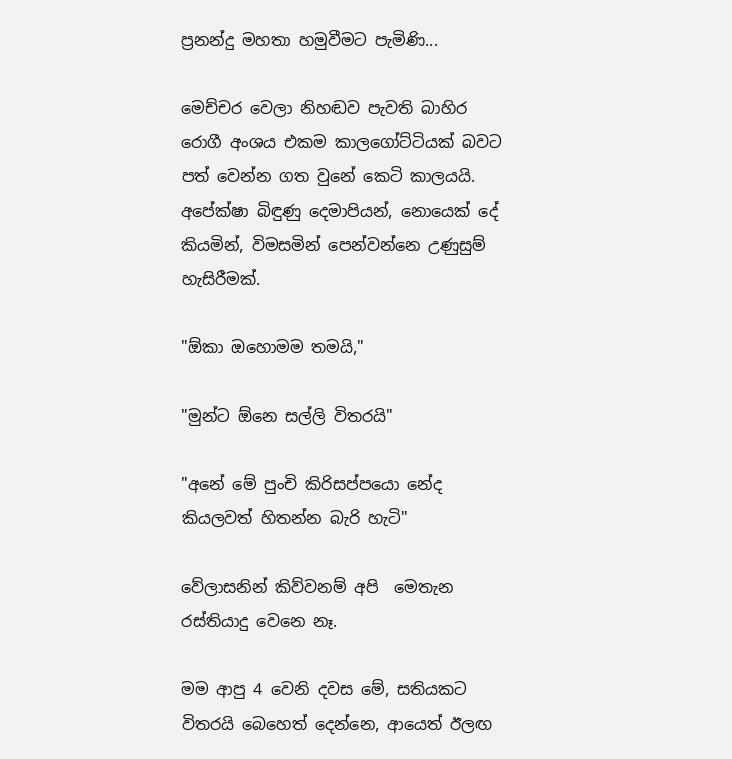ප්‍රනන්දු මහතා හමුවීමට පැමිණි...

මෙච්චර වෙලා නිහඬව පැවති බාහිර රොගී අංශය එකම කාලගෝට්ටියක් බවට පත් වෙන්න ගත වුනේ කෙටි කාලයයි. අපේක්ෂා බිඳුණු දෙමාපියන්, නොයෙක් දේ කියමින්, විමසමින් පෙන්වන්නෙ උණුසුම් හැසිරීමක්.

"ඕකා ඔහොමම තමයි,"

"මුන්ට ඕනෙ සල්ලි විතරයි"

"අනේ මේ පුංචි කිරිසප්පයො නේද කියලවත් හිතන්න බැරි හැටි"

වේලාසනින් කිව්වනම් අපි  මෙතැන රස්තියාදු වෙනෙ නෑ.

මම ආපු 4 වෙනි දවස මේ, සතියකට විතරයි බෙහෙත් දෙන්නෙ, ආයෙත් ඊලඟ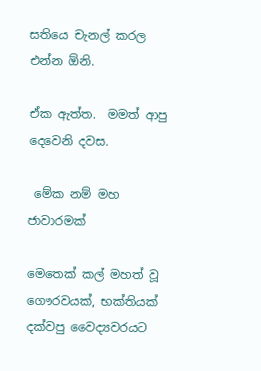සතියෙ චැනල් කරල එන්න ඕනි.

ඒක ඇත්ත.  මමත් ආපු දෙවෙනි දවස.

 මේක නම් මහ ජාවාරමක්

මෙතෙක් කල් මහත් වූ ගෞරවයක්, භක්තියක් දක්වපු වෛද්‍යවරයට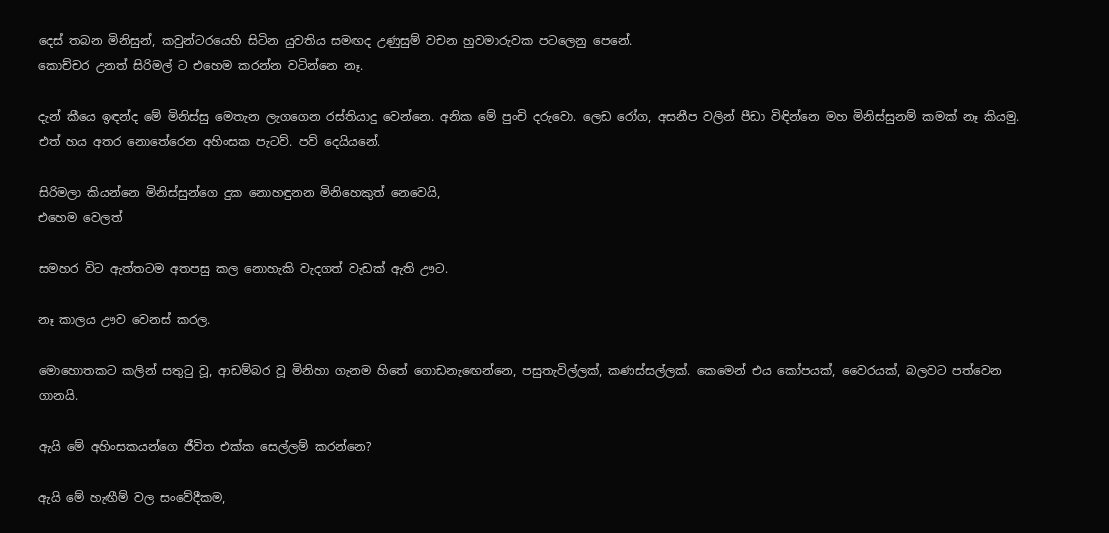දෙස් තබන මිනිසුන්, කවුන්ටරයෙහි සිටින යුවතිය සමඟද උණුසුම් වචන හුවමාරුවක පටලෙනු පෙනේ.
කොච්චර උනත් සිරිමල් ට එහෙම කරන්න වටින්නෙ නෑ.

දැන් කීයෙ ඉඳන්ද මේ මිනිස්සු මෙතැන ලැගගෙන රස්තියාදු වෙන්නෙ. අනික මේ පුංචි දරුවො. ලෙඩ රෝග, අසනීප වලින් පීඩා විඳින්නෙ මහ මිනිස්සුනම් කමක් නෑ කියමු. එත් හය අතර නොතේරෙන අහිංසක පැටව්. පව් දෙයියනේ.

සිරිමලා කියන්නෙ මිනිස්සුන්ගෙ දුක නොහඳුනන මිනිහෙකුත් නෙවෙයි,
එහෙම වෙලත්

සමහර විට ඇත්තටම අතපසු කල නොහැකි වැදගත් වැඩක් ඇති ඌට.

නෑ කාලය ඌව වෙනස් කරල.

මොහොතකට කලින් සතු‍ටු වූ, ආඩම්බර වූ මිනිහා ගැනම හිතේ ගොඩනැ‍ඟෙන්නෙ, පසුතැවිල්ලක්, කණස්සල්ලක්. කෙමෙන් එය කෝපයක්, වෛරයක්, බලවට පත්වෙන ගානයි.

ඇයි මේ අහිංසකයන්ගෙ ජීවිත එක්ක සෙල්ලම් කරන්නෙ?

ඇයි මේ හැඟීම් වල සංවේදීකම,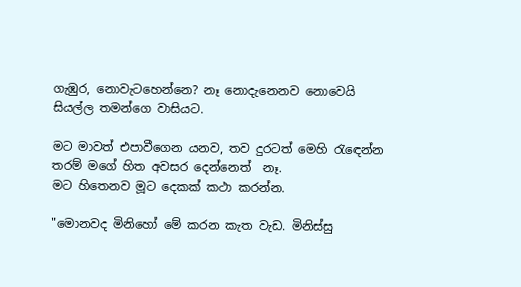ගැඹුර, නොවැටහෙන්නෙ? නෑ නොදැනෙනව නොවෙයි සියල්ල තමන්ගෙ වාසියට.

මට මාවත් එපාවීගෙන යනව, තව දුරටත් මෙහි ‍රැ‍ඳෙන්න තරම් මගේ හිත අවසර දෙන්නෙත්  නෑ.
මට හිතෙනව මූට දෙකක් කථා කරන්න.

"මොනවද මිනිහෝ මේ කරන කැත වැඩ. මිනිස්සු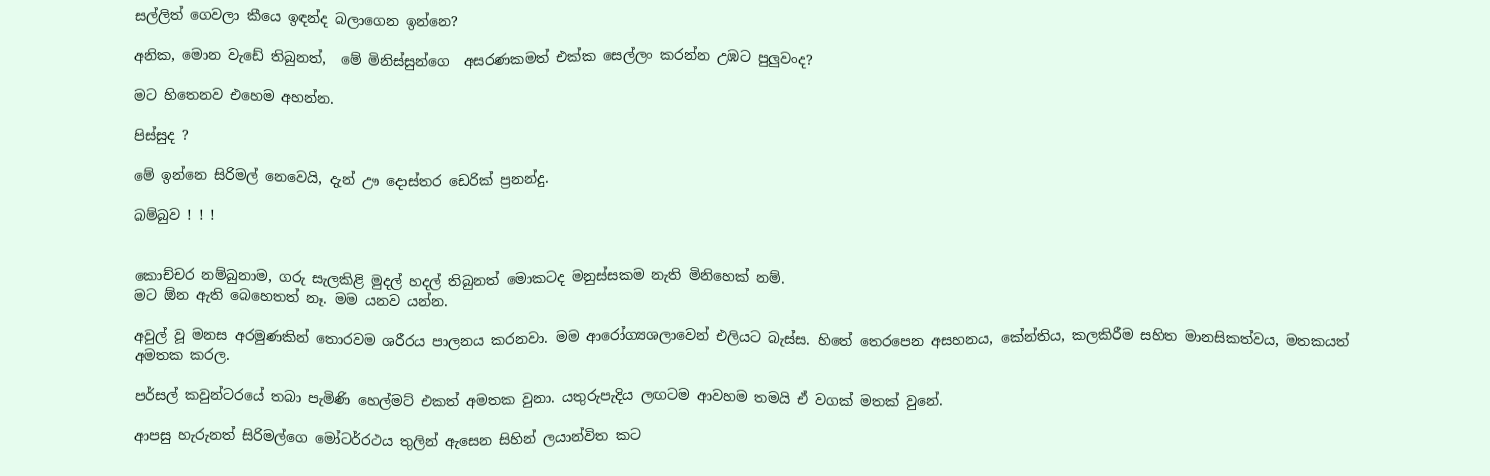සල්ලිත් ගෙවලා කීයෙ ඉඳන්ද බලාගෙන ඉන්නෙ?

අනික, මොන වැඩේ තිබුනත්,  මේ මිනිස්සුන්ගෙ  අසරණකමත් එක්ක සෙල්ලං කරන්න උඹට පුලුවංද?

මට හිතෙනව එහෙම අහන්න.

පිස්සුද ?

මේ ඉන්නෙ සිරිමල් නෙවෙයි, දැන් ඌ දොස්තර ඩෙරික් ප්‍රනන්දු.

බම්බුව ! ! !


කොච්චර නම්බුනාම, ගරු සැලකිළි මුදල් හදල් තිබුනත් මොකටද මනුස්සකම නැති මිනිහෙක් නම්.
මට ඕන ඇති බෙහෙතත් නෑ. මම යනව යන්න.

අවුල් වූ මනස අරමුණකින් තොරවම ශරීරය පාලනය කරනවා. මම ආරෝග්‍යශලාවෙන් එලියට බැස්ස. හිතේ තෙරපෙන අසහනය, කේන්තිය, කලකිරීම සහිත මානසිකත්වය, මතකයත් අමතක කරල.

පර්සල් කවුන්ටරයේ තබා පැමිණි හෙල්මට් එකත් අමතක වුනා. යතුරුපැදිය ලඟටම ආවහම තමයි ඒ වගක් මතක් වුනේ.

ආපසු හැරුනත් සිරිමල්ගෙ මෝටර්රථය තුලින් ඇසෙන සිහින් ලයාන්විත කට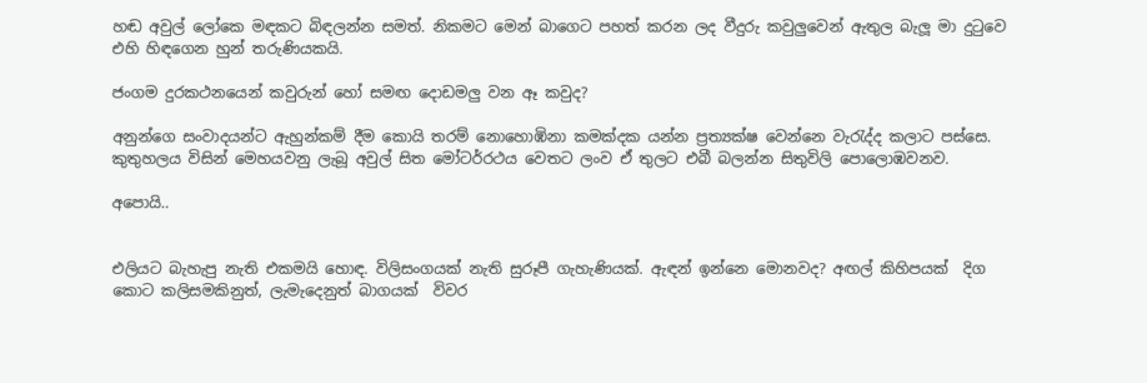හඬ අවුල් ලෝකෙ මඳකට බිඳලන්න සමත්. නිකමට මෙන් බාගෙට පහත් කරන ලද වීදුරු කවුලුවෙන් ඇතුල බැලූ මා දු‍ටුවෙ එහි හිඳගෙන හුන් තරුණියකයි.

ජංගම දුරකථනයෙන් කවුරුන් හෝ සමඟ දොඩමලු වන ඈ කවුද?

අනුන්ගෙ සංවාදයන්ට ඇහුන්කම් දීම කොයි තරම් නොහොඹිනා කමක්දක යන්න ප්‍රත්‍යක්ෂ වෙන්නෙ වැ‍රැද්ද කලාට පස්සෙ. කුතුහලය විසින් මෙහයවනු ලැබූ අවුල් සිත මෝටර්රථය වෙතට ලංව ඒ තුලට එබී බලන්න සිතුවිලි පොලොඹවනව.

අපොයි..


එලියට බැහැපු නැති එකමයි හොඳ. විලිසංගයක් නැති සුරූපී ගැහැණියක්. ඇඳන් ඉන්නෙ මොනවද? අඟල් කිහිපයක්  දිග කොට කලිසමකිනුත්, ලැමැදෙනුත් බාගයක්  විවර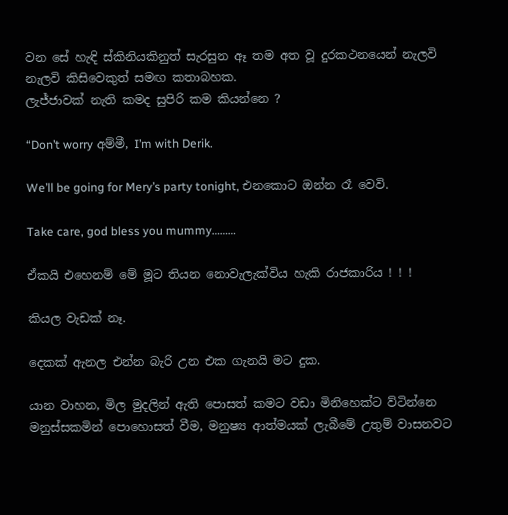වන සේ හැඳි ස්කිනියකිනුත් සැරසුන ඈ තම අත වූ දුරකථනයෙන් නැලවි නැලවි කිසිවෙකුත් සමඟ කතාබහක.
ලැජ්ජාවක් නැති කමද සුපිරි කම කියන්නෙ ?

“Don’t worry අම්මී, I’m with Derik.

We’ll be going for Mery’s party tonight, එනකොට ඔන්න රෑ වෙවි.

Take care, god bless you mummy………

ඒකයි එහෙනම් මේ මූට තියන නොවැලැක්විය හැකි රාජකාරිය ! ! !

කියල වැඩක් නෑ.

දෙකක් ඇනල එන්න බැරි උන එක ගැනයි මට දුක.

යාන වාහන, මිල මුදලින් ඇති පොසත් කමට වඩා මිනිහෙක්ට ව්ටින්නෙ මනුස්සකමින් පොහොසත් වීම, මනුෂ්‍ය ආත්මයක් ලැබීමේ උතුම් වාසනවට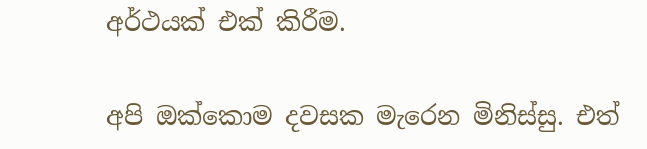අර්ථයක් එක් කිරීම.

අපි ඔක්කොම දවසක මැරෙන මිනිස්සු. එත්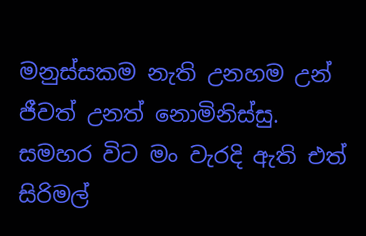මනුස්සකම නැති උනහම උන් ජීවත් උනත් නොමිනිස්සු.
සමහර විට මං වැරදි ඇති එත් සිරිමල්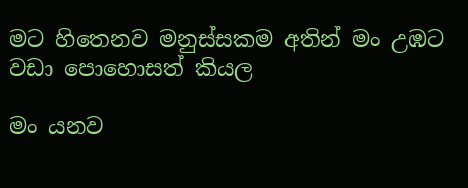මට හිතෙනව මනුස්සකම අතින් මං උඹට වඩා පොහොසත් කියල

මං යනව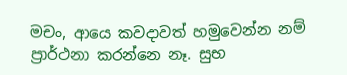මචං, ආයෙ කවදාවත් හමුවෙන්න නම් ප්‍රාර්ථනා කරන්නෙ නෑ. සුභ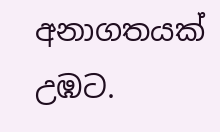අනාගතයක් උඹට.